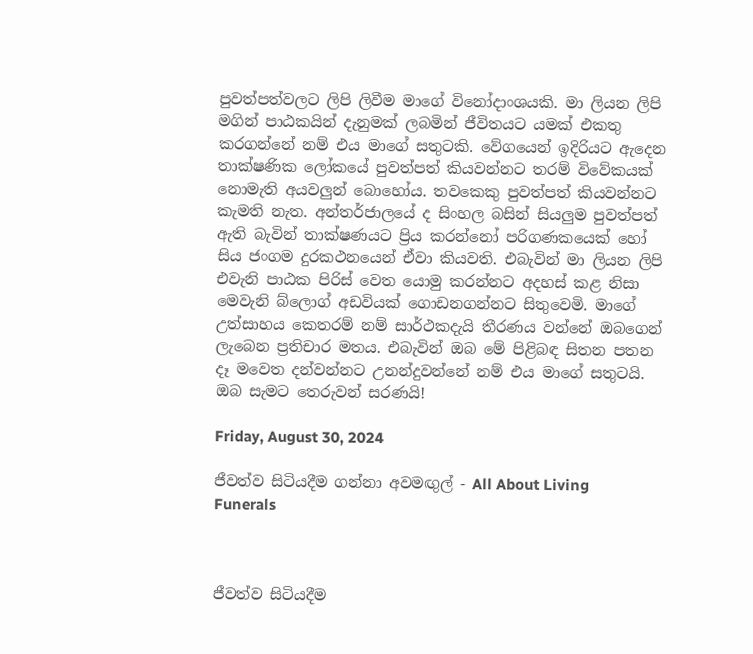පුවත්පත්වලට ලිපි ලිවීම මාගේ විනෝදාංශයකි. මා ලියන ලිපි මගින් පාඨකයින් දැනුමක් ලබමින් ජීවිතයට යමක් එකතු කරගන්නේ නම් එය මාගේ සතුටකි. වේගයෙන් ඉදිරියට ඇදෙන තාක්ෂණික ලෝකයේ පුවත්පත් කියවන්නට තරම් විවේකයක් නොමැති අයවලුන් බොහෝය. තවකෙකු පුවත්පත් කියවන්නට කැමති නැත. අන්තර්ජාලයේ ද සිංහල බසින් සියලුම පුවත්පත් ඇති බැවින් තාක්ෂණයට ප්‍රිය කරන්නෝ පරිගණකයෙක් හෝ සිය ජංගම දුරකථනයෙන් ඒවා කියවති. එබැවින් මා ලියන ලිපි එවැනි පාඨක පිරිස් වෙත යොමු කරන්නට අදහස් කළ නිසා මෙවැනි බ්ලොග් අඩවියක් ගොඩනගන්නට සිතුවෙමි. මාගේ උත්සාහය කෙතරම් නම් සාර්ථකදැයි තීරණය වන්නේ ඔබගෙන් ලැබෙන ප්‍රතිචාර මතය. එබැවින් ඔබ මේ පිළිබඳ සිතන පතන දෑ මවෙත දන්වන්නට උනන්දුවන්නේ නම් එය මාගේ සතුටයි. ඔබ සැමට තෙරුවන් සරණයි!

Friday, August 30, 2024

ජීවත්ව සිටියදීම ගන්නා අවමඟුල් - All About Living Funerals



ජීවත්ව සිටියදීම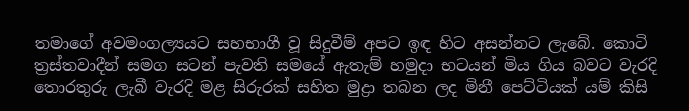තමාගේ අවමංගල්‍යයට සහභාගී වූ සිදුවීම් අපට ඉඳ හිට අසන්නට ලැබේ. කොටි ත්‍රස්තවාදීන් සමග සටන් පැවති සමයේ ඇතැම් හමුදා භටයන් මිය ගිය බවට වැරදි තොරතුරු ලැබී වැරදි මළ සිරුරක් සහිත මුද්‍රා තබන ලද මිනී පෙට්ටියක් යම් කිසි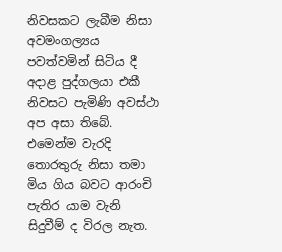නිවසකට ලැබීම නිසා අවමංගල්‍යය පවත්වමින් සිටිය දී අදාළ පුද්ගලයා එකී නිවසට පැමිණි අවස්ථා අප අසා තිබේ. එමෙන්ම වැරදි තොරතුරු නිසා තමා මිය ගිය බවට ආරංචි පැතිර යාම වැනි සිදුවීම් ද විරල නැත.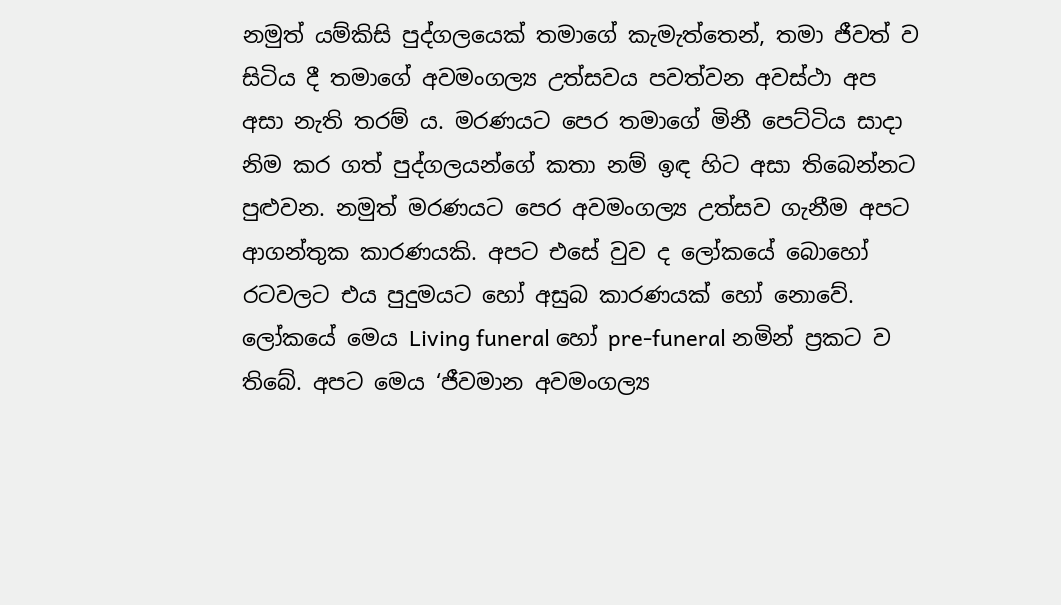නමුත් යම්කිසි පුද්ගලයෙක් තමාගේ කැමැත්තෙන්, තමා ජීවත් ව සිටිය දී තමාගේ අවමංගල්‍ය උත්සවය පවත්වන අවස්ථා අප අසා නැති තරම් ය. මරණයට පෙර තමාගේ මිනී පෙට්ටිය සාදා නිම කර ගත් පුද්ගලයන්ගේ කතා නම් ඉඳ හිට අසා තිබෙන්නට පුළුවන. නමුත් මරණයට පෙර අවමංගල්‍ය උත්සව ගැනීම අපට ආගන්තුක කාරණයකි. අපට එසේ වුව ද ලෝකයේ බොහෝ රටවලට එය පුදුමයට හෝ අසුබ කාරණයක් හෝ නොවේ. ලෝකයේ මෙය Living funeral හෝ pre-funeral නමින් ප්‍රකට ව තිබේ. අපට මෙය ‘ජීවමාන අවමංගල්‍ය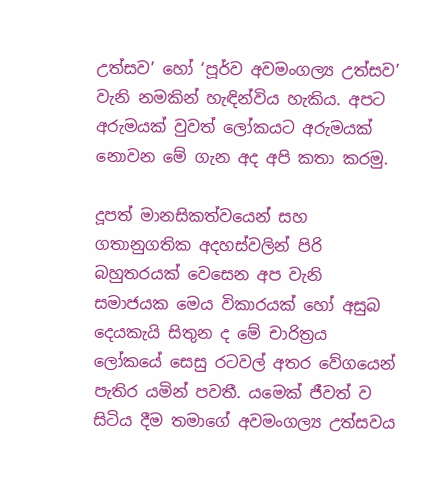උත්සව’ හෝ ‘පූර්ව අවමංගල්‍ය උත්සව’ වැනි නමකින් හැඳින්විය හැකිය. අපට අරුමයක් වුවත් ලෝකයට අරුමයක් නොවන මේ ගැන අද අපි කතා කරමු.

දූපත් මානසිකත්වයෙන් සහ ගතානුගතික අදහස්වලින් පිරි බහුතරයක් වෙසෙන අප වැනි සමාජයක මෙය විකාරයක් හෝ අසුබ දෙයකැයි සිතුන ද මේ චාරිත්‍රය ලෝකයේ සෙසු රටවල් අතර වේගයෙන් පැතිර යමින් පවතී. යමෙක් ජීවත් ව සිටිය දීම තමාගේ අවමංගල්‍ය උත්සවය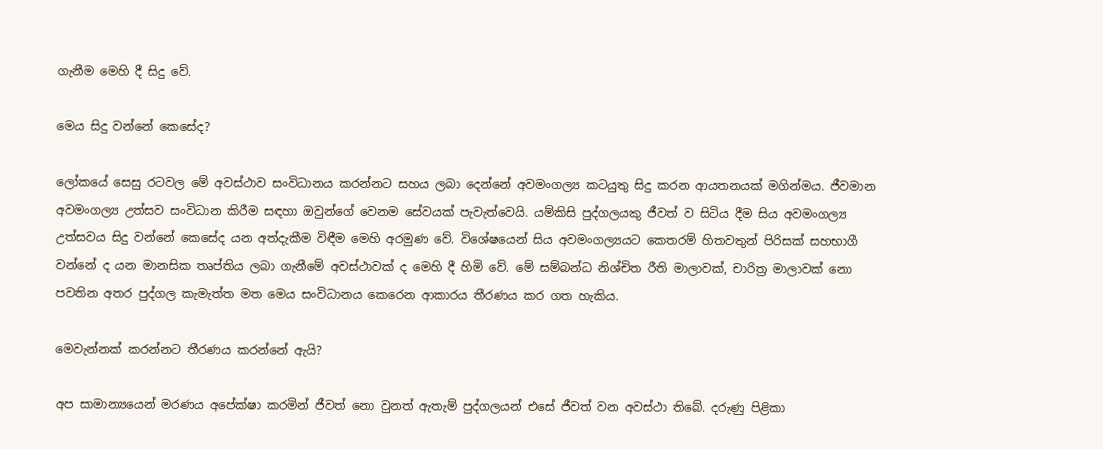ගැනීම මෙහි දී සිදු වේ.

මෙය සිදු වන්නේ කෙසේද?

ලෝකයේ සෙසු රටවල මේ අවස්ථාව සංවිධානය කරන්නට සහය ලබා දෙන්නේ අවමංගල්‍ය කටයුතු සිදු කරන ආයතනයක් මගින්මය. ජීවමාන අවමංගල්‍ය උත්සව සංවිධාන කිරීම සඳහා ඔවුන්ගේ වෙනම සේවයක් පැවැත්වෙයි. යම්කිසි පුද්ගලයකු ජීවත් ව සිටිය දීම සිය අවමංගල්‍ය උත්සවය සිදු වන්නේ කෙසේද යන අත්දැකීම විඳීම මෙහි අරමුණ වේ. විශේෂයෙන් සිය අවමංගල්‍යයට කෙතරම් හිතවතුන් පිරිසක් සහභාගී වන්නේ ද යන මානසික තෘප්තිය ලබා ගැනීමේ අවස්ථාවක් ද මෙහි දී හිමි වේ. මේ සම්බන්ධ නිශ්චිත රීති මාලාවක්, චාරිත්‍ර මාලාවක් නො පවතින අතර පුද්ගල කැමැත්ත මත මෙය සංවිධානය කෙරෙන ආකාරය තීරණය කර ගත හැකිය.

මෙවැන්නක් කරන්නට තීරණය කරන්නේ ඇයි?

අප සාමාන්‍යයෙන් මරණය අපේක්ෂා කරමින් ජීවත් නො වුනත් ඇතැම් පුද්ගලයන් එසේ ජීවත් වන අවස්ථා තිබේ. දරුණු පිළිකා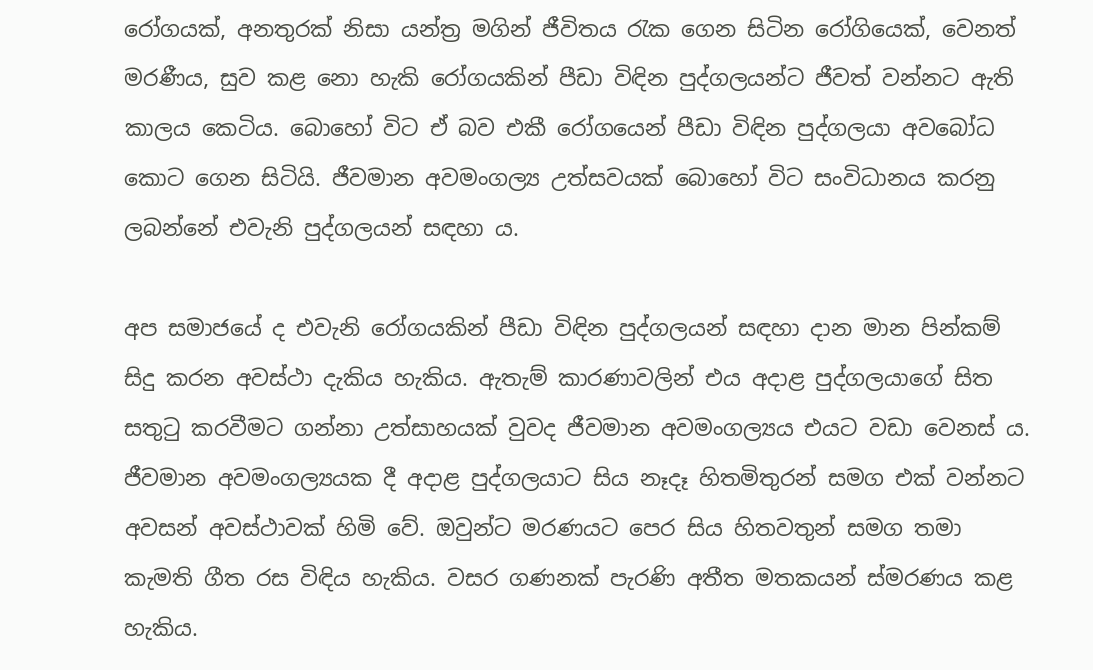රෝගයක්, අනතුරක් නිසා යන්ත්‍ර මගින් ජීවිතය රැක ගෙන සිටින රෝගියෙක්, වෙනත් මරණීය, සුව කළ නො හැකි රෝගයකින් පීඩා විඳින පුද්ගලයන්ට ජීවත් වන්නට ඇති කාලය කෙටිය. බොහෝ විට ඒ බව එකී රෝගයෙන් පීඩා විඳින පුද්ගලයා අවබෝධ කොට ගෙන සිටියි. ජීවමාන අවමංගල්‍ය උත්සවයක් බොහෝ විට සංවිධානය කරනු ලබන්නේ එවැනි පුද්ගලයන් සඳහා ය.

අප සමාජයේ ද එවැනි රෝගයකින් පීඩා විඳින පුද්ගලයන් සඳහා දාන මාන පින්කම් සිදු කරන අවස්ථා දැකිය හැකිය. ඇතැම් කාරණාවලින් එය අදාළ පුද්ගලයාගේ සිත සතුටු කරවීමට ගන්නා උත්සාහයක් වුවද ජීවමාන අවමංගල්‍යය එයට වඩා වෙනස් ය. ජීවමාන අවමංගල්‍යයක දී අදාළ පුද්ගලයාට සිය නෑදෑ හිතමිතුරන් සමග එක් වන්නට අවසන් අවස්ථාවක් හිමි වේ. ඔවුන්ට මරණයට පෙර සිය හිතවතුන් සමග තමා කැමති ගීත රස විඳිය හැකිය. වසර ගණනක් පැරණි අතීත මතකයන් ස්මරණය කළ හැකිය.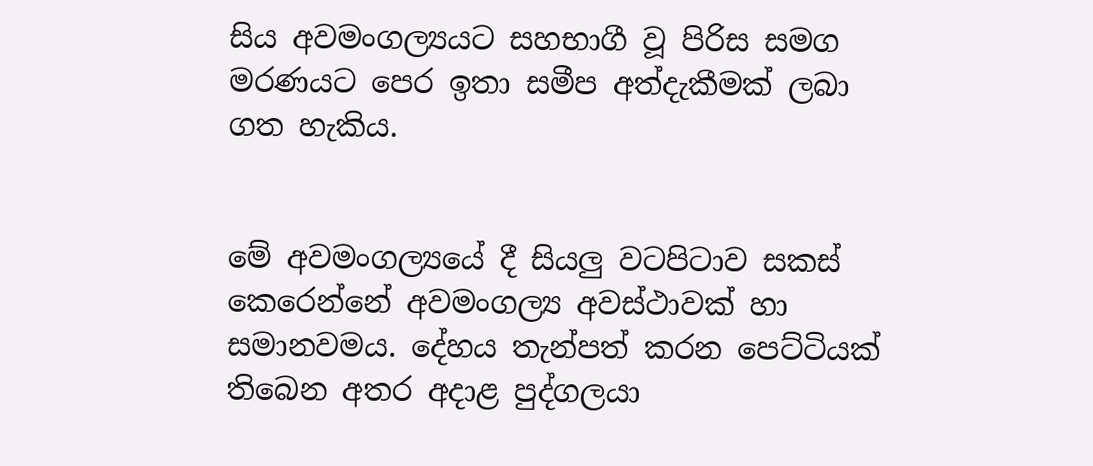සිය අවමංගල්‍යයට සහභාගී වූ පිරිස සමග මරණයට පෙර ඉතා සමීප අත්දැකීමක් ලබා ගත හැකිය.


මේ අවමංගල්‍යයේ දී සියලු වටපිටාව සකස් කෙරෙන්නේ අවමංගල්‍ය අවස්ථාවක් හා සමානවමය. දේහය තැන්පත් කරන පෙට්ටියක් තිබෙන අතර අදාළ පුද්ගලයා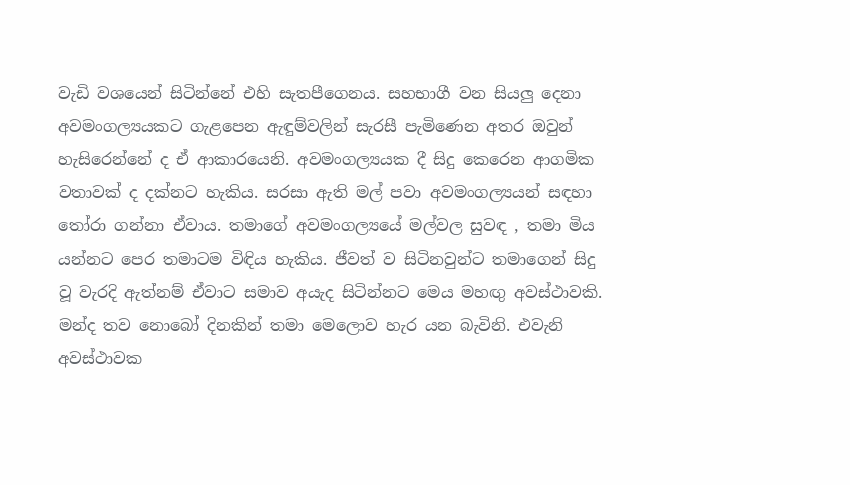වැඩි වශයෙන් සිටින්නේ එහි සැතපීගෙනය. සහභාගී වන සියලු දෙනා අවමංගල්‍යයකට ගැළපෙන ඇඳුම්වලින් සැරසී පැමිණෙන අතර ඔවුන් හැසිරෙන්නේ ද ඒ ආකාරයෙනි. අවමංගල්‍යයක දී සිදු කෙරෙන ආගමික වතාවක් ද දක්නට හැකිය. සරසා ඇති මල් පවා අවමංගල්‍යයන් සඳහා තෝරා ගන්නා ඒවාය. තමාගේ අවමංගල්‍යයේ මල්වල සුවඳ , තමා මිය යන්නට පෙර තමාටම විඳිය හැකිය. ජීවත් ව සිටිනවුන්ට තමාගෙන් සිදු වූ වැරදි ඇත්නම් ඒවාට සමාව අයැද සිටින්නට මෙය මහඟු අවස්ථාවකි. මන්ද තව නොබෝ දිනකින් තමා මෙලොව හැර යන බැවිනි. එවැනි අවස්ථාවක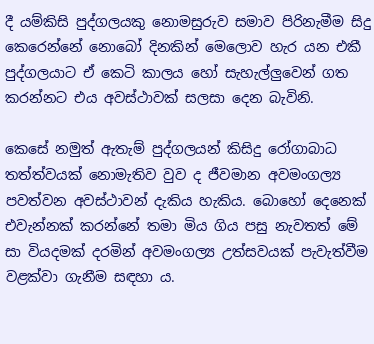දී යම්කිසි පුද්ගලයකු නොමසුරුව සමාව පිරිනැමීම සිදු කෙරෙන්නේ නොබෝ දිනකින් මෙලොව හැර යන එකී පුද්ගලයාට ඒ කෙටි කාලය හෝ සැහැල්ලුවෙන් ගත කරන්නට එය අවස්ථාවක් සලසා දෙන බැවිනි.

කෙසේ නමුත් ඇතැම් පුද්ගලයන් කිසිදු රෝගාබාධ තත්ත්වයක් නොමැතිව වුව ද ජීවමාන අවමංගල්‍ය පවත්වන අවස්ථාවන් දැකිය හැකිය. බොහෝ දෙනෙක් එවැන්නක් කරන්නේ තමා මිය ගිය පසු නැවතත් මේ සා වියදමක් දරමින් අවමංගල්‍ය උත්සවයක් පැවැත්වීම වළක්වා ගැනීම සඳහා ය.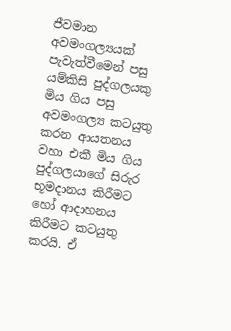ජීවමාන අවමංගල්‍යයක් පැවැත්වීමෙන් පසු යම්කිසි පුද්ගලයකු මිය ගිය පසු අවමංගල්‍ය කටයුතු කරන ආයතනය වහා එකී මිය ගිය පුද්ගලයාගේ සිරුර භූමදානය කිරීමට හෝ ආදාහනය කිරීමට කටයුතු කරයි. ඒ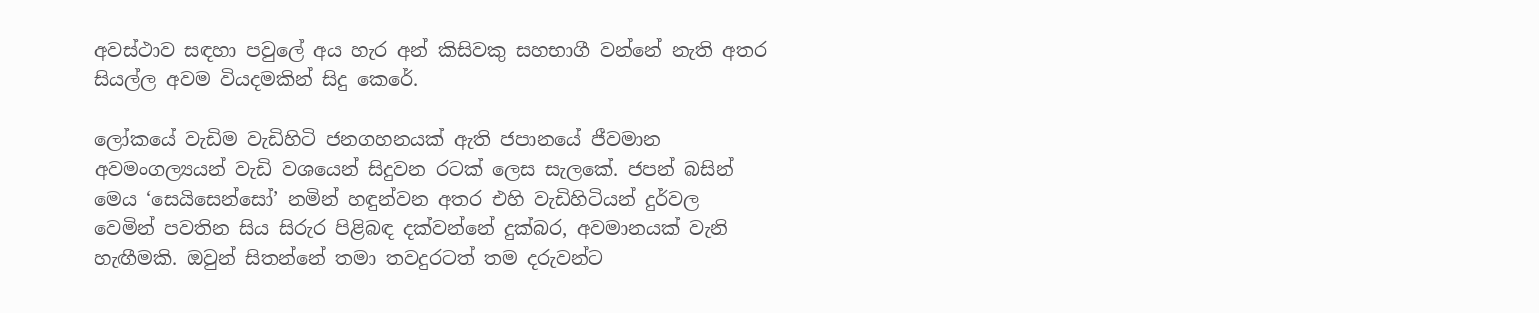අවස්ථාව සඳහා පවුලේ අය හැර අන් කිසිවකු සහභාගී වන්නේ නැති අතර සියල්ල අවම වියදමකින් සිදු කෙරේ.

ලෝකයේ වැඩිම වැඩිහිටි ජනගහනයක් ඇති ජපානයේ ජීවමාන අවමංගල්‍යයන් වැඩි වශයෙන් සිදුවන රටක් ලෙස සැලකේ. ජපන් බසින් මෙය ‘සෙයිසෙන්සෝ’ නමින් හඳුන්වන අතර එහි වැඩිහිටියන් දුර්වල වෙමින් පවතින සිය සිරුර පිළිබඳ දක්වන්නේ දුක්බර, අවමානයක් වැනි හැඟීමකි. ඔවුන් සිතන්නේ තමා තවදුරටත් තම දරුවන්ට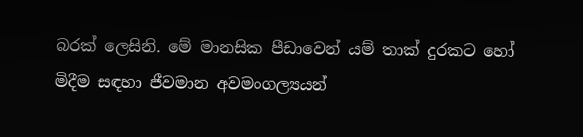බරක් ලෙසිනි. මේ මානසික පීඩාවෙන් යම් තාක් දුරකට හෝ මිදීම සඳහා ජීවමාන අවමංගල්‍යයන්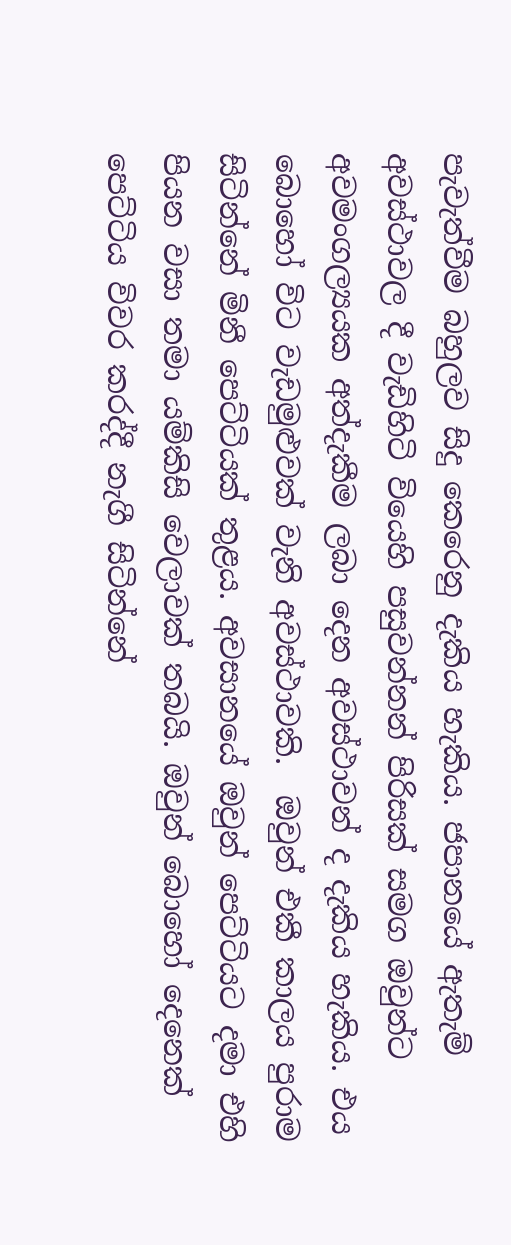පැවැත්වීම බහුලව සිදු කෙරෙනු දැකිය හැකිය. ජපානයේ ඇතැම් අවස්ථාවල දී වැඩිහිටි වියෙහි පසුවන්නන් පිරිසක් සමග ඔවුන්ට අවමංගල්‍යයක අත්දැකීම ලබා දෙන අවස්ථාවන් ද දැකිය හැකිය. එය බොහෝ විට වැඩමුළුවක් වැනි අවස්ථාවකි.  ඔවුන් එකී කාලය පුරාම සිටින්නේ මිනී පෙට්ටියක් තුළය. අවසානයේ ඔවුන් පෙට්ටියට දමා එහි පියන වසා තමා යම්කිසි වෙලාවක් තබයි. ඔවුන් බොහෝ දෙනෙක් පෙට්ටිය විවර කරද්දී නැගී සිටින්නේ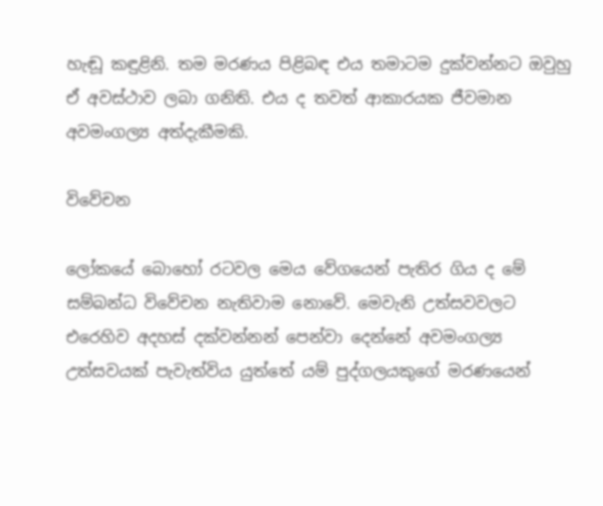හැඬූ කඳුළිනි. තම මරණය පිළිබඳ එය තමාටම දුක්වන්නට ඔවුහු ඒ අවස්ථාව ලබා ගනිති. එය ද තවත් ආකාරයක ජීවමාන අවමංගල්‍ය අත්දැකීමකි.

විවේචන

ලෝකයේ බොහෝ රටවල මෙය වේගයෙන් පැතිර ගිය ද මේ සම්බන්ධ විවේචන නැතිවාම නොවේ. මෙවැනි උත්සවවලට එරෙහිව අදහස් දක්වන්නන් පෙන්වා දෙන්නේ අවමංගල්‍ය උත්සවයක් පැවැත්විය යුත්තේ යම් පුද්ගලයකුගේ මරණයෙන්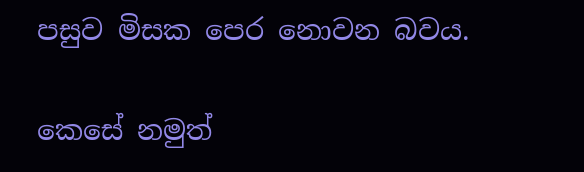පසුව මිසක පෙර නොවන බවය.

කෙසේ නමුත්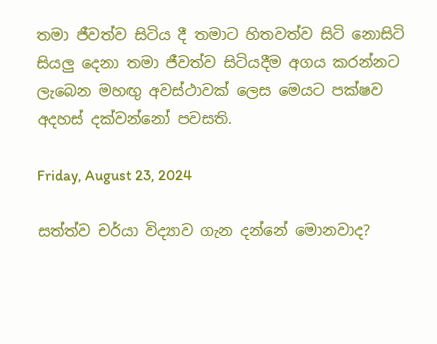තමා ජීවත්ව සිටිය දී තමාට හිතවත්ව සිටි නොසිටි සියලු දෙනා තමා ජීවත්ව සිටියදීම අගය කරන්නට ලැබෙන මහඟු අවස්ථාවක් ලෙස මෙයට පක්ෂව අදහස් දක්වන්නෝ පවසති.

Friday, August 23, 2024

සත්ත්ව චර්යා විද්‍යාව ගැන දන්නේ මොනවාද?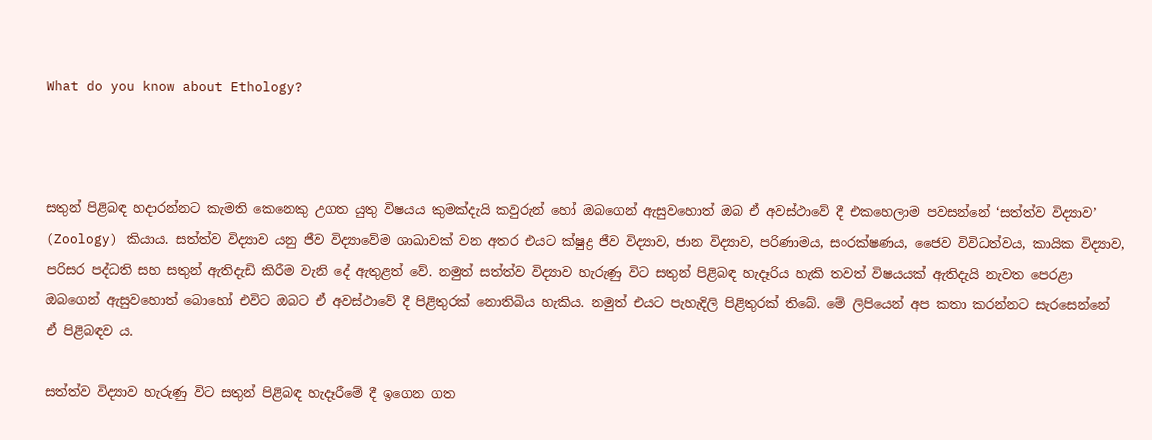What do you know about Ethology?



සතුන් පිළිබඳ හදාරන්නට කැමති කෙනෙකු උගත යුතු විෂයය කුමක්දැයි කවුරුන් හෝ ඔබගෙන් ඇසුවහොත් ඔබ ඒ අවස්ථාවේ දී එකහෙලාම පවසන්නේ ‘සත්ත්ව විද්‍යාව’ (Zoology) කියාය. සත්ත්ව විද්‍යාව යනු ජීව විද්‍යාවේම ශාඛාවක් වන අතර එයට ක්ෂුද්‍ර ජීව විද්‍යාව, ජාන විද්‍යාව, පරිණාමය, සංරක්ෂණය, ජෛව විවිධත්වය, කායික විද්‍යාව, පරිසර පද්ධති සහ සතුන් ඇතිදැඩි කිරීම වැනි දේ ඇතුළත් වේ. නමුත් සත්ත්ව විද්‍යාව හැරුණු විට සතුන් පිළිබඳ හැදෑරිය හැකි තවත් විෂයයක් ඇතිදැයි නැවත පෙරළා ඔබගෙන් ඇසුවහොත් බොහෝ එවිට ඔබට ඒ අවස්ථාවේ දී පිළිතුරක් නොතිබිය හැකිය. නමුත් එයට පැහැදිලි පිළිතුරක් තිබේ. මේ ලිපියෙන් අප කතා කරන්නට සැරසෙන්නේ ඒ පිළිබඳව ය.

සත්ත්ව විද්‍යාව හැරුණු විට සතුන් පිළිබඳ හැදෑරීමේ දී ඉගෙන ගත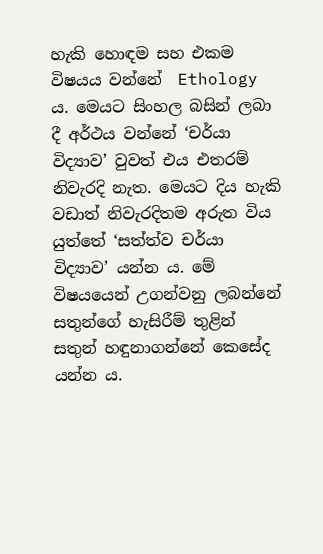හැකි හොඳම සහ එකම විෂයය වන්නේ  Ethology ය. මෙයට සිංහල බසින් ලබා දී අර්ථය වන්නේ ‘චර්යා විද්‍යාව’ වුවත් එය එතරම් නිවැරදි නැත. මෙයට දිය හැකි වඩාත් නිවැරදිතම අරුත විය යුත්තේ ‘සත්ත්ව චර්යා විද්‍යාව’ යන්න ය. මේ විෂයයෙන් උගන්වනු ලබන්නේ සතුන්ගේ හැසිරීම් තුළින් සතුන් හඳුනාගන්නේ කෙසේද යන්න ය.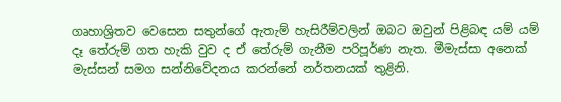ගෘහාශ්‍රිතව වෙසෙන සතුන්ගේ ඇතැම් හැසිරීම්වලින් ඔබට ඔවුන් පිළිබඳ යම් යම් දෑ තේරුම් ගත හැකි වුව ද ඒ තේරුම් ගැනීම පරිපූර්ණ නැත. මීමැස්සා අනෙක් මැස්සන් සමග සන්නිවේදනය කරන්නේ නර්තනයක් තුළිනි.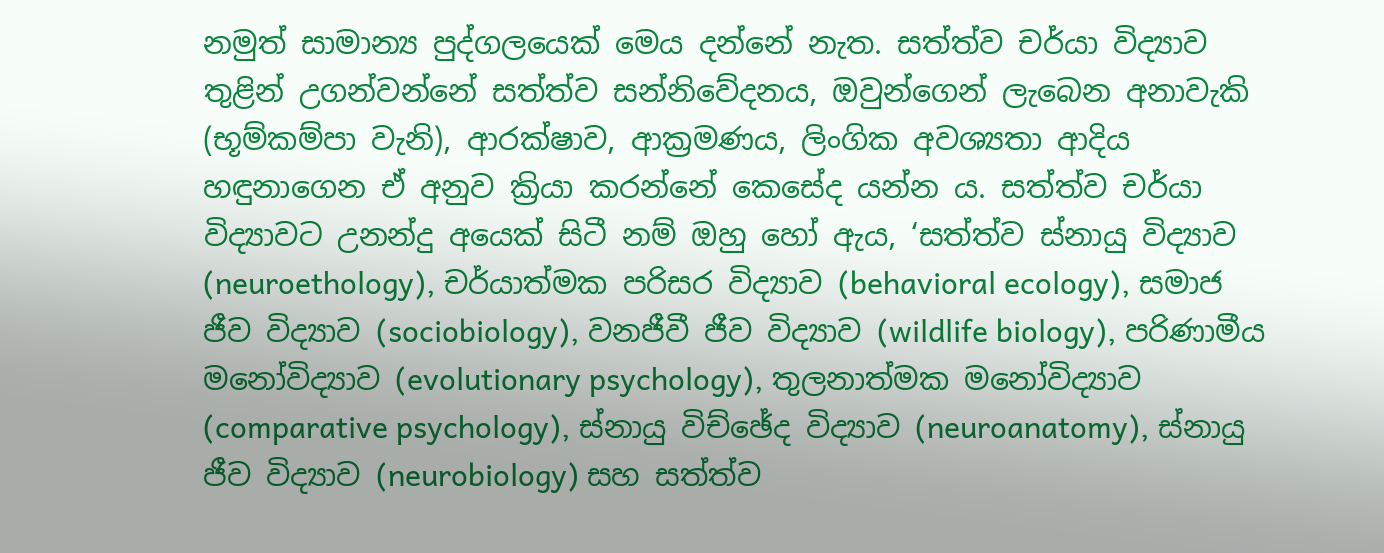නමුත් සාමාන්‍ය පුද්ගලයෙක් මෙය දන්නේ නැත. සත්ත්ව චර්යා විද්‍යාව තුළින් උගන්වන්නේ සත්ත්ව සන්නිවේදනය, ඔවුන්ගෙන් ලැබෙන අනාවැකි (භූම්කම්පා වැනි), ආරක්ෂාව, ආක්‍රමණය, ලිංගික අවශ්‍යතා ආදිය හඳුනාගෙන ඒ අනුව ක්‍රියා කරන්නේ කෙසේද යන්න ය. සත්ත්ව චර්යා විද්‍යාවට උනන්දු අයෙක් සිටී නම් ඔහු හෝ ඇය, ‘සත්ත්ව ස්නායු විද්‍යාව (neuroethology), චර්යාත්මක පරිසර විද්‍යාව (behavioral ecology), සමාජ ජීව විද්‍යාව (sociobiology), වනජීවී ජීව විද්‍යාව (wildlife biology), පරිණාමීය මනෝවිද්‍යාව (evolutionary psychology), තුලනාත්මක මනෝවිද්‍යාව (comparative psychology), ස්නායු විච්ඡේද විද්‍යාව (neuroanatomy), ස්නායු ජීව විද්‍යාව (neurobiology) සහ සත්ත්ව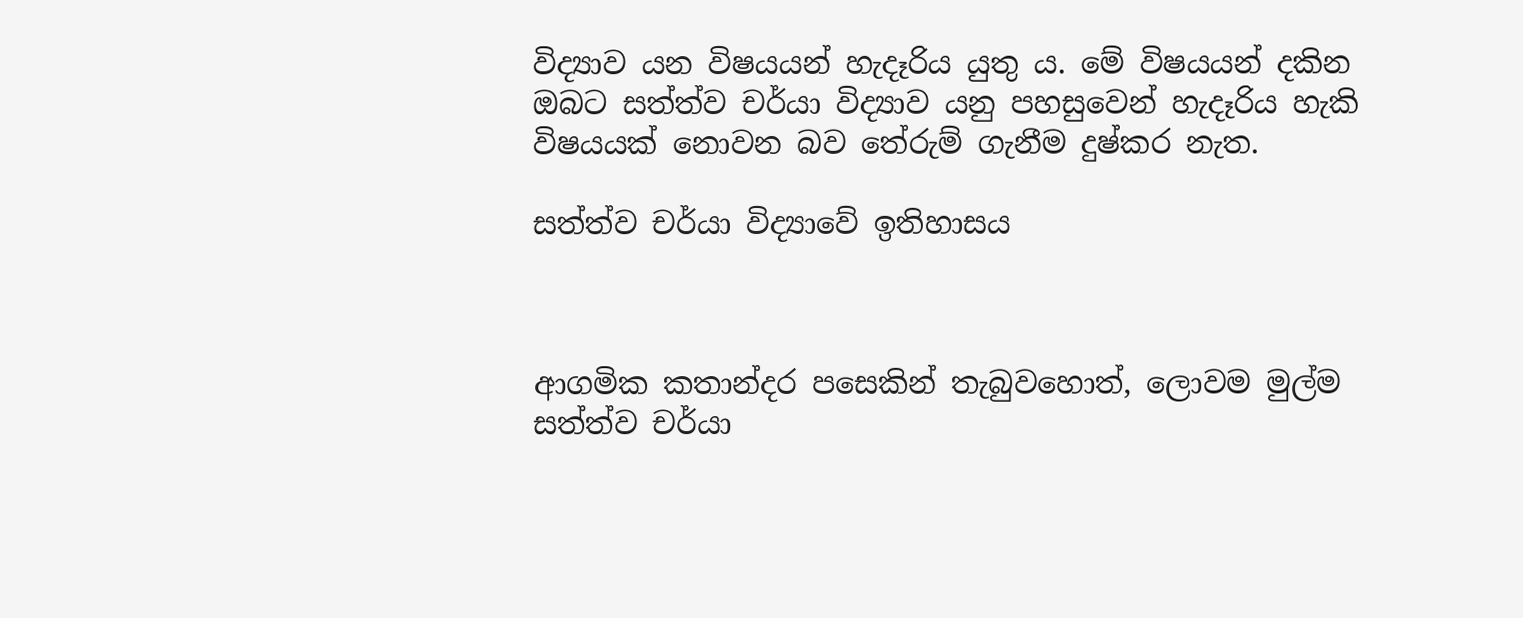විද්‍යාව යන විෂයයන් හැදෑරිය යුතු ය. මේ විෂයයන් දකින ඔබට සත්ත්ව චර්යා විද්‍යාව යනු පහසුවෙන් හැදෑරිය හැකි විෂයයක් නොවන බව තේරුම් ගැනීම දුෂ්කර නැත.

සත්ත්ව චර්යා විද්‍යාවේ ඉතිහාසය



ආගමික කතාන්දර පසෙකින් තැබුවහොත්, ලොවම මුල්ම සත්ත්ව චර්යා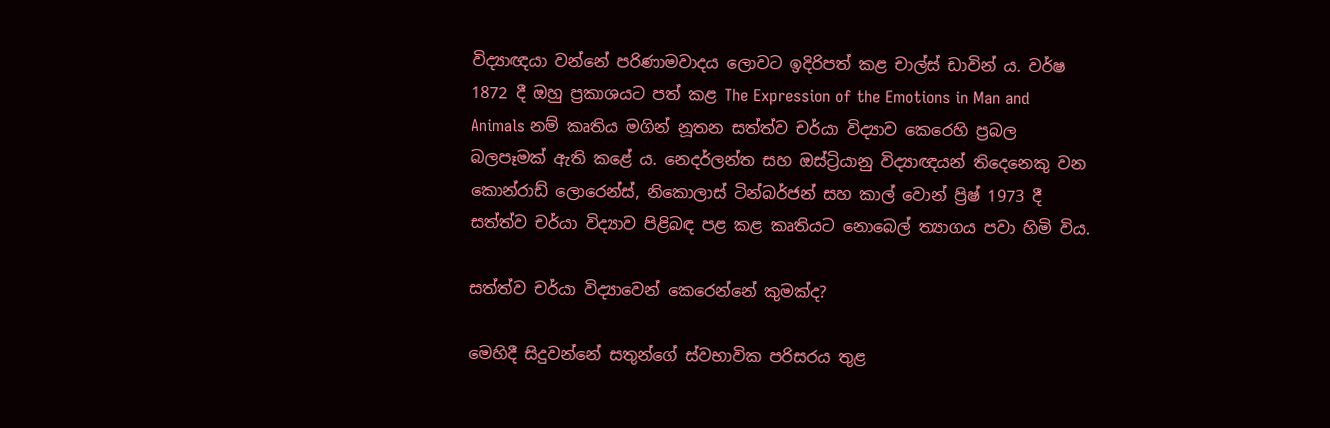විද්‍යාඥයා වන්නේ පරිණාමවාදය ලොවට ඉදිරිපත් කළ චාල්ස් ඩාවින් ය. වර්ෂ 1872 දී ඔහු ප්‍රකාශයට පත් කළ The Expression of the Emotions in Man and Animals නම් කෘතිය මගින් නූතන සත්ත්ව චර්යා විද්‍යාව කෙරෙහි ප්‍රබල බලපෑමක් ඇති කළේ ය. නෙදර්ලන්ත සහ ඔස්ට්‍රියානු විද්‍යාඥයන් තිදෙනෙකු වන කොන්රාඩ් ලොරෙන්ස්, නිකොලාස් ටින්බර්ජන් සහ කාල් වොන් ප්‍රිෂ් 1973 දී සත්ත්ව චර්යා විද්‍යාව පිළිබඳ පළ කළ කෘතියට නොබෙල් ත්‍යාගය පවා හිමි විය.

සත්ත්ව චර්යා විද්‍යාවෙන් කෙරෙන්නේ කුමක්ද?

මෙහිදී සිදුවන්නේ සතුන්ගේ ස්වභාවික පරිසරය තුළ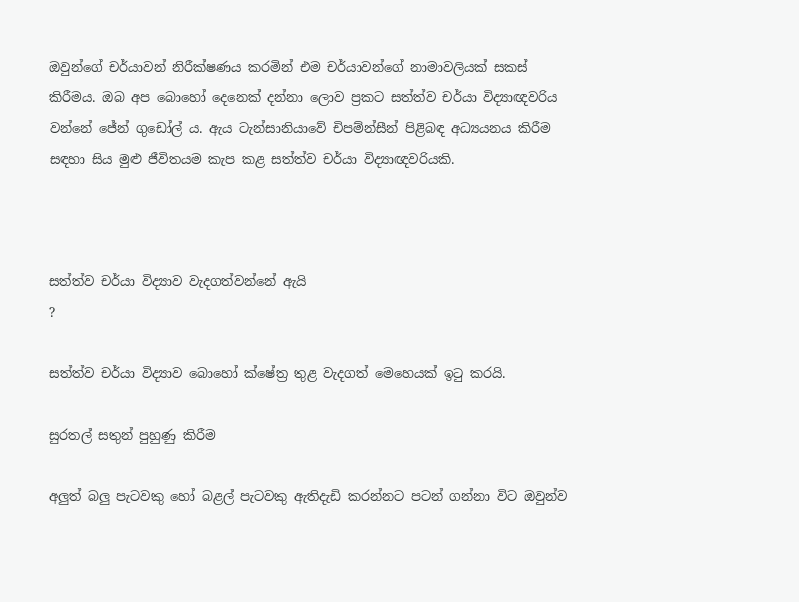ඔවුන්ගේ චර්යාවන් නිරීක්ෂණය කරමින් එම චර්යාවන්ගේ නාමාවලියක් සකස් කිරීමය. ඔබ අප බොහෝ දෙනෙක් දන්නා ලොව ප්‍රකට සත්ත්ව චර්යා විද්‍යාඥවරිය වන්නේ ජේන් ගුඩෝල් ය. ඇය ටැන්සානියාවේ චිපම්න්සීන් පිළිබඳ අධ්‍යයනය කිරීම සඳහා සිය මුළු ජීවිතයම කැප කළ සත්ත්ව චර්යා විද්‍යාඥවරියකි.



සත්ත්ව චර්යා විද්‍යාව වැදගත්වන්නේ ඇයි
?

සත්ත්ව චර්යා විද්‍යාව බොහෝ ක්ෂේත්‍ර තුළ වැදගත් මෙහෙයක් ඉටු කරයි.

සුරතල් සතුන් පුහුණු කිරීම

අලුත් බලු පැටවකු හෝ බළල් පැටවකු ඇතිදැඩි කරන්නට පටන් ගන්නා විට ඔවුන්ව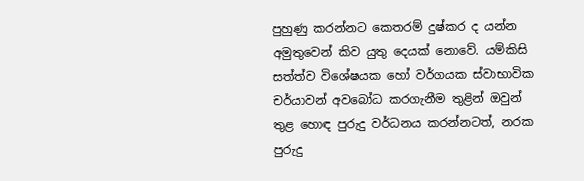පුහුණු කරන්නට කෙතරම් දුෂ්කර ද යන්න අමුතුවෙන් කිව යුතු දෙයක් නොවේ. යම්කිසි සත්ත්ව විශේෂයක හෝ වර්ගයක ස්වාභාවික චර්යාවන් අවබෝධ කරගැනීම තුළින් ඔවුන් තුළ හොඳ පුරුදු වර්ධනය කරන්නටත්, නරක පුරුදු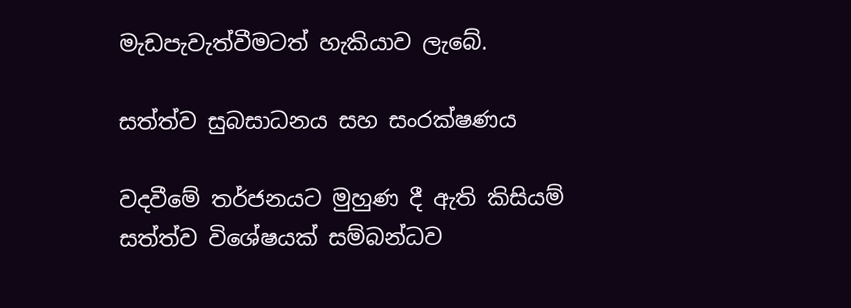මැඩපැවැත්වීමටත් හැකියාව ලැබේ.

සත්ත්ව සුබසාධනය සහ සංරක්ෂණය

වදවීමේ තර්ජනයට මුහුණ දී ඇති කිසියම් සත්ත්ව විශේෂයක් සම්බන්ධව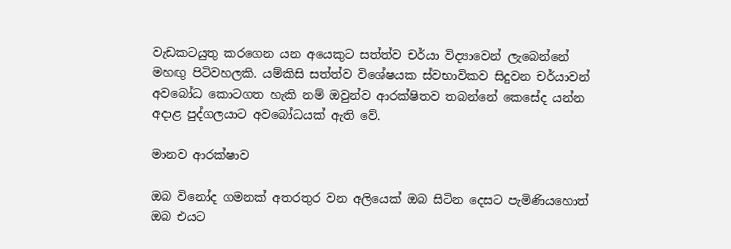වැඩකටයුතු කරගෙන යන අයෙකුට සත්ත්ව චර්යා විද්‍යාවෙන් ලැබෙන්නේ මහඟු පිටිවහලකි. යම්කිසි සත්ත්ව විශේෂයක ස්වභාවිකව සිදුවන චර්යාවන් අවබෝධ කොටගත හැකි නම් ඔවුන්ව ආරක්ෂිතව තබන්නේ කෙසේද යන්න අදාළ පුද්ගලයාට අවබෝධයක් ඇති වේ.

මානව ආරක්ෂාව

ඔබ විනෝද ගමනක් අතරතුර වන අලියෙක් ඔබ සිටින දෙසට පැමිණියහොත් ඔබ එයට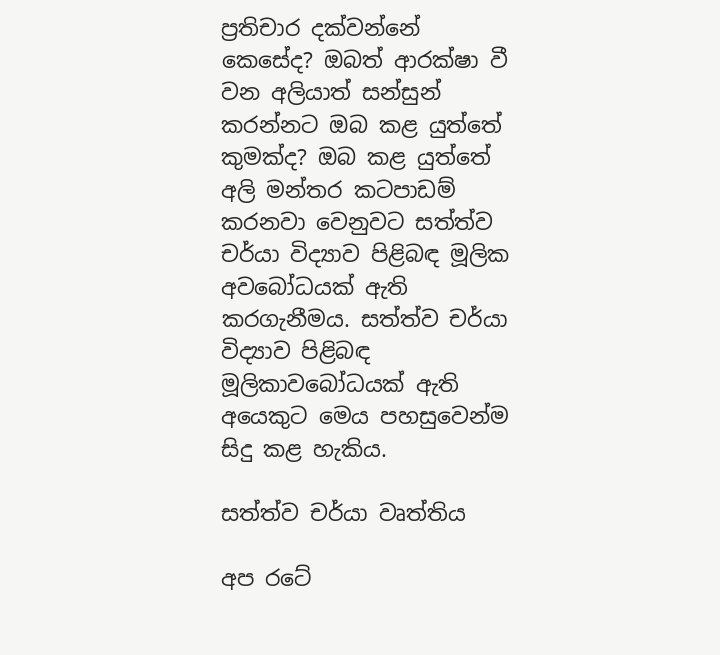ප්‍රතිචාර දක්වන්නේ කෙසේද? ඔබත් ආරක්ෂා වී වන අලියාත් සන්සුන් කරන්නට ඔබ කළ යුත්තේ කුමක්ද? ඔබ කළ යුත්තේ අලි මන්තර කටපාඩම් කරනවා වෙනුවට සත්ත්ව චර්යා විද්‍යාව පිළිබඳ මූලික අවබෝධයක් ඇති කරගැනීමය. සත්ත්ව චර්යා විද්‍යාව පිළිබඳ මූලිකාවබෝධයක් ඇති  අයෙකුට මෙය පහසුවෙන්ම සිදු කළ හැකිය.

සත්ත්ව චර්යා වෘත්තිය

අප රටේ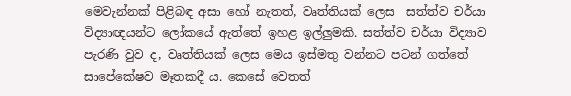මෙවැන්නක් පිළිබඳ අසා හෝ නැතත්, වෘත්තියක් ලෙස  සත්ත්ව චර්යා විද්‍යාඥයන්ට ලෝකයේ ඇත්තේ ඉහළ ඉල්ලුමකි. සත්ත්ව චර්යා විද්‍යාව පැරණි වුව ද, වෘත්තියක් ලෙස මෙය ඉස්මතු වන්නට පටන් ගත්තේ සාපේකේෂව මෑතකදී ය. කෙසේ වෙතත්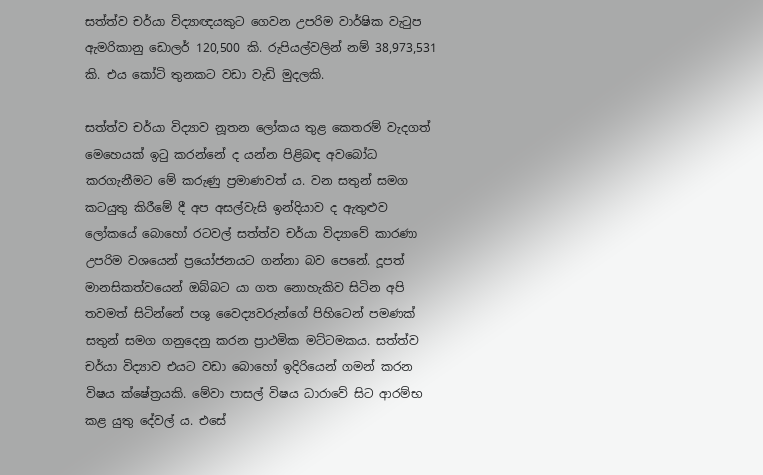සත්ත්ව චර්යා විද්‍යාඥයකුට ගෙවන උපරිම වාර්ෂික වැටුප ඇමරිකානු ඩොලර් 120,500 කි. රුපියල්වලින් නම් 38,973,531 කි. එය කෝටි තුනකට වඩා වැඩි මුදලකි.

සත්ත්ව චර්යා විද්‍යාව නූතන ලෝකය තුළ කෙතරම් වැදගත් මෙහෙයක් ඉටු කරන්නේ ද යන්න පිළිබඳ අවබෝධ කරගැනීමට මේ කරුණු ප්‍රමාණවත් ය. වන සතුන් සමග කටයුතු කිරීමේ දී අප අසල්වැසි ඉන්දියාව ද ඇතුළුව ලෝකයේ බොහෝ රටවල් සත්ත්ව චර්යා විද්‍යාවේ කාරණා උපරිම වශයෙන් ප්‍රයෝජනයට ගන්නා බව පෙනේ. දූපත් මානසිකත්වයෙන් ඔබ්බට යා ගත නොහැකිව සිටින අපි තවමත් සිටින්නේ පශු වෛද්‍යවරුන්ගේ පිහිටෙන් පමණක් සතුන් සමග ගනුදෙනු කරන ප්‍රාථමික මට්ටමකය. සත්ත්ව චර්යා විද්‍යාව එයට වඩා බොහෝ ඉදිරියෙන් ගමන් කරන විෂය ක්ෂේත්‍රයකි. මේවා පාසල් විෂය ධාරාවේ සිට ආරම්භ කළ යුතු දේවල් ය. එසේ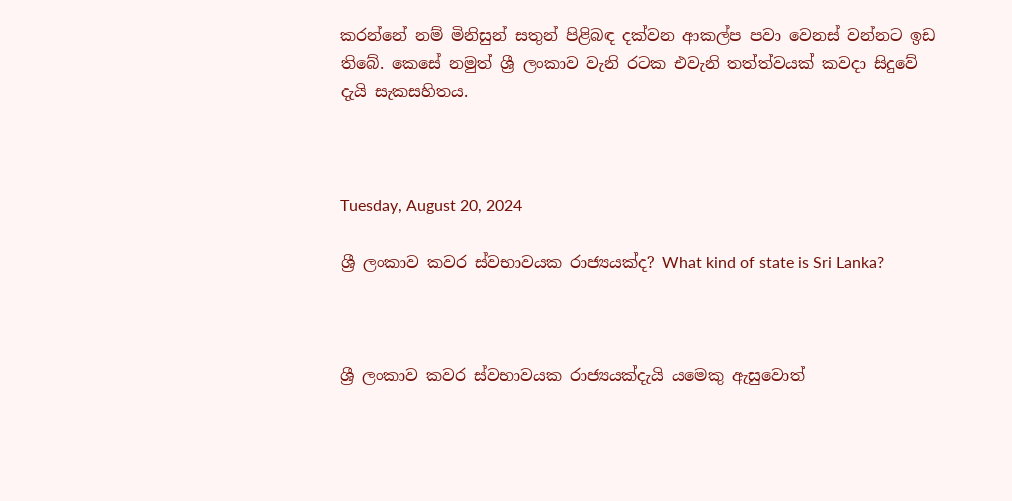කරන්නේ නම් මිනිසුන් සතුන් පිළිබඳ දක්වන ආකල්ප පවා වෙනස් වන්නට ඉඩ තිබේ. කෙසේ නමුත් ශ්‍රී ලංකාව වැනි රටක එවැනි තත්ත්වයක් කවදා සිදුවේ දැයි සැකසහිතය.



Tuesday, August 20, 2024

ශ්‍රී ලංකාව කවර ස්වභාවයක රාජ්‍යයක්ද? What kind of state is Sri Lanka?



ශ්‍රී ලංකාව කවර ස්වභාවයක රාජ්‍යයක්දැයි යමෙකු ඇසුවොත්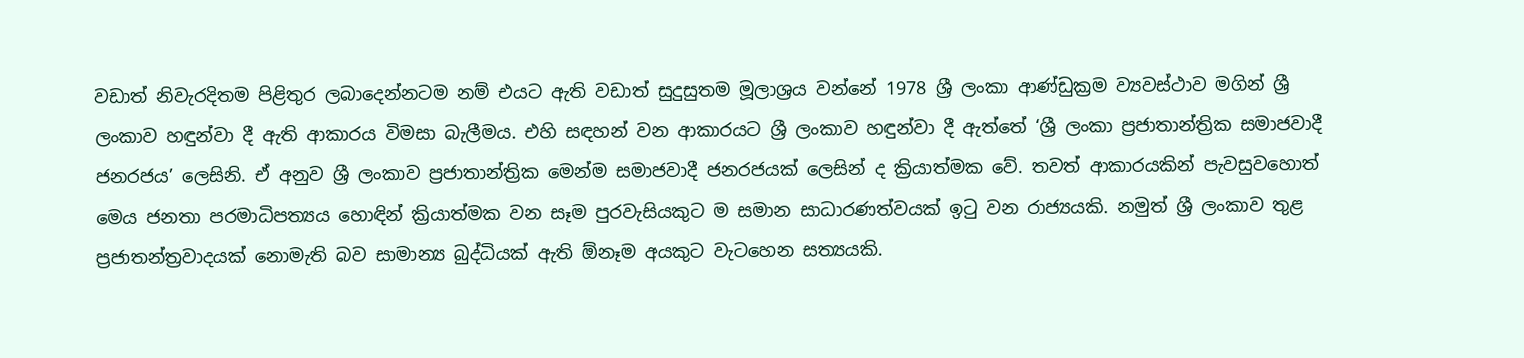වඩාත් නිවැරදිතම පිළිතුර ලබාදෙන්නටම නම් එයට ඇති වඩාත් සුදුසුතම මූලාශ්‍රය වන්නේ 1978 ශ්‍රී ලංකා ආණ්ඩුක්‍රම ව්‍යවස්ථාව මගින් ශ්‍රී ලංකාව හඳුන්වා දී ඇති ආකාරය විමසා බැලීමය. එහි සඳහන් වන ආකාරයට ශ්‍රී ලංකාව හඳුන්වා දී ඇත්තේ ‘ශ්‍රී ලංකා ප්‍රජාතාන්ත්‍රික සමාජවාදී ජනරජය’ ලෙසිනි. ඒ අනුව ශ්‍රී ලංකාව ප්‍රජාතාන්ත්‍රික මෙන්ම සමාජවාදී ජනරජයක් ලෙසින් ද ක්‍රියාත්මක වේ. තවත් ආකාරයකින් පැවසුවහොත් මෙය ජනතා පරමාධිපත්‍යය හොඳින් ක්‍රියාත්මක වන සෑම පුරවැසියකුට ම සමාන සාධාරණත්වයක් ඉටු වන රාජ්‍යයකි. නමුත් ශ්‍රී ලංකාව තුළ ප්‍රජාතන්ත්‍රවාදයක් නොමැති බව සාමාන්‍ය බුද්ධියක් ඇති ඕනෑම අයකුට වැටහෙන සත්‍යයකි.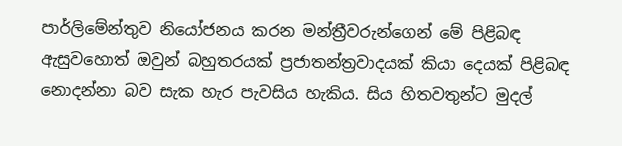පාර්ලිමේන්තුව නියෝජනය කරන මන්ත්‍රීවරුන්ගෙන් මේ පිළිබඳ ඇසුවහොත් ඔවුන් බහුතරයක් ප්‍රජාතන්ත්‍රවාදයක් කියා දෙයක් පිළිබඳ නොදන්නා බව සැක හැර පැවසිය හැකිය. සිය හිතවතුන්ට මුදල්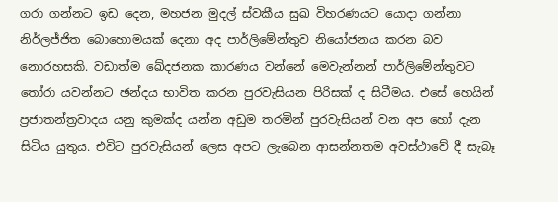ගරා ගන්නට ඉඩ දෙන, මහජන මුදල් ස්වකීය සුඛ විහරණයට යොදා ගන්නා නිර්ලජ්ජිත බොහොමයක් දෙනා අද පාර්ලිමේන්තුව නියෝජනය කරන බව නොරහසකි. වඩාත්ම ඛේදජනක කාරණය වන්නේ මෙවැන්නන් පාර්ලිමේන්තුවට තෝරා යවන්නට ඡන්දය භාවිත කරන පුරවැසියන පිරිසක් ද සිටීමය. එසේ හෙයින් ප්‍රජාතන්ත්‍රවාදය යනු කුමක්ද යන්න අඩුම තරමින් පුරවැසියන් වන අප හෝ දැන සිටිය යුතුය. එවිට පුරවැසියන් ලෙස අපට ලැබෙන ආසන්නතම අවස්ථාවේ දී සැබෑ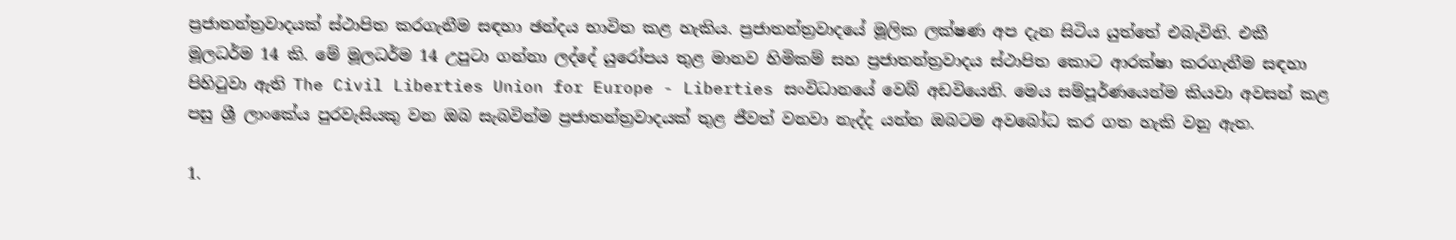ප්‍රජාතන්ත්‍රවාදයක් ස්ථාපිත කරගැනීම සඳහා ඡන්දය භාවිත කළ හැකිය. ප්‍රජාතන්ත්‍රවාදයේ මූලික ලක්ෂණ අප දැන සිටිය යුත්තේ එබැවිනි. එකී මූලධර්ම 14 කි. මේ මූලධර්ම 14 උපුටා ගන්නා ලද්දේ යුරෝපය තුළ මානව හිමිකම් සහ ප්‍රජාතන්ත්‍රවාදය ස්ථාපිත කොට ආරක්ෂා කරගැනීම සඳහා පිහිටුවා ඇති The Civil Liberties Union for Europe - Liberties සංවිධානයේ වෙබ් අඩවියෙනි. මෙය සම්පූර්ණයෙන්ම කියවා අවසන් කළ පසු ශ්‍රී ලාංකේය පුරවැසියකු වන ඔබ සැබවින්ම ප්‍රජාතන්ත්‍රවාදයක් තුළ ජීවත් වනවා නැද්ද යන්න ඔබටම අවබෝධ කර ගත හැකි වනු ඇත.

1.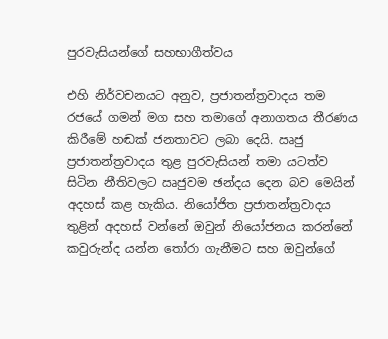පුරවැසියන්ගේ සහභාගීත්වය

එහි නිර්වචනයට අනුව, ප්‍රජාතන්ත්‍රවාදය තම රජයේ ගමන් මග සහ තමාගේ අනාගතය තීරණය කිරීමේ හඬක් ජනතාවට ලබා දෙයි. ඍජු ප්‍රජාතන්ත්‍රවාදය තුළ පුරවැසියන් තමා යටත්ව සිටින නීතිවලට ඍජුවම ඡන්දය දෙන බව මෙයින් අදහස් කළ හැකිය. නියෝජිත ප්‍රජාතන්ත්‍රවාදය තුළින් අදහස් වන්නේ ඔවුන් නියෝජනය කරන්නේ කවුරුන්ද යන්න තෝරා ගැනීමට සහ ඔවුන්ගේ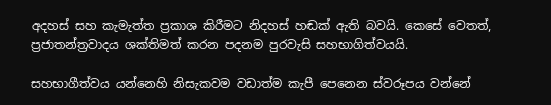අදහස් සහ කැමැත්ත ප්‍රකාශ කිරීමට නිදහස් හඬක් ඇති බවයි. කෙසේ වෙතත්, ප්‍රජාතන්ත්‍රවාදය ශක්තිමත් කරන පදනම පුරවැසි සහභාගිත්වයයි.

සහභාගීත්වය යන්නෙහි නිසැකවම වඩාත්ම කැපී පෙනෙන ස්වරූපය වන්නේ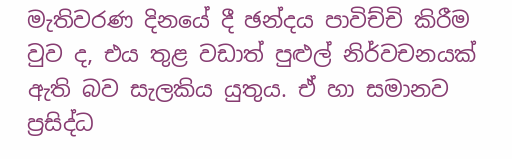මැතිවරණ දිනයේ දී ඡන්දය පාවිච්චි කිරීම වුව ද, එය තුළ වඩාත් පුළුල් නිර්වචනයක් ඇති බව සැලකිය යුතුය. ඒ හා සමානව ප්‍රසිද්ධ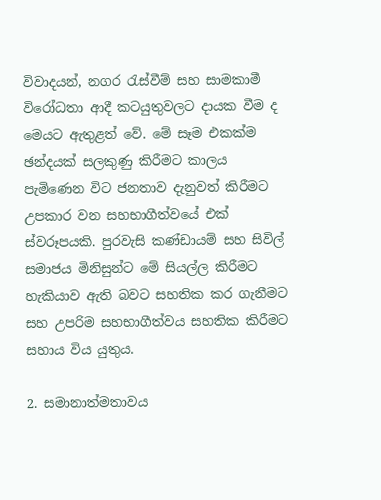විවාදයන්, නගර රැස්වීම් සහ සාමකාමී විරෝධතා ආදී කටයුතුවලට දායක වීම ද මෙයට ඇතුළත් වේ. මේ සෑම එකක්ම ඡන්දයක් සලකුණු කිරීමට කාලය පැමිණෙන විට ජනතාව දැනුවත් කිරීමට උපකාර වන සහභාගීත්වයේ එක් ස්වරූපයකි. පුරවැසි කණ්ඩායම් සහ සිවිල් සමාජය මිනිසුන්ට මේ සියල්ල කිරීමට හැකියාව ඇති බවට සහතික කර ගැනීමට සහ උපරිම සහභාගීත්වය සහතික කිරීමට සහාය විය යුතුය.

2. සමානාත්මතාවය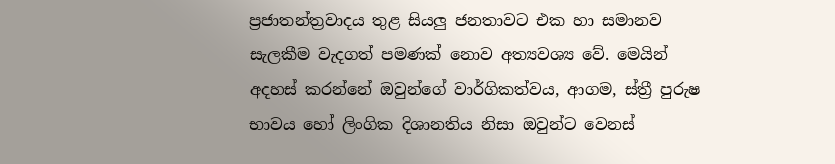ප්‍රජාතන්ත්‍රවාදය තුළ සියලු ජනතාවට එක හා සමානව සැලකීම වැදගත් පමණක් නොව අත්‍යවශ්‍ය වේ. මෙයින් අදහස් කරන්නේ ඔවුන්ගේ වාර්ගිකත්වය, ආගම, ස්ත්‍රී පුරුෂ භාවය හෝ ලිංගික දිශානතිය නිසා ඔවුන්ට වෙනස්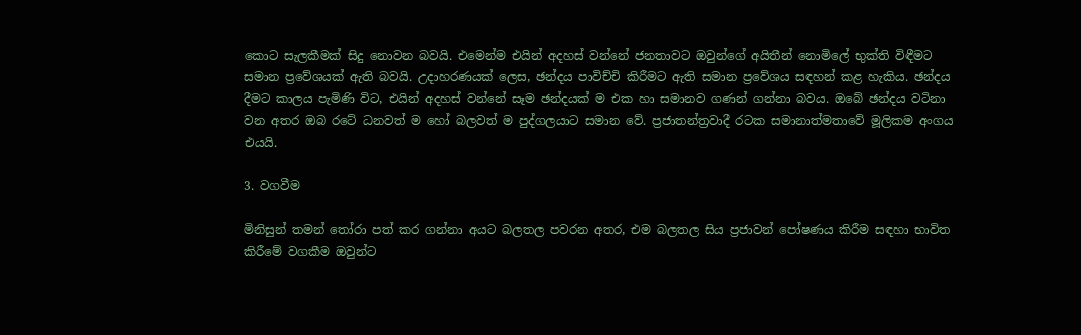කොට සැලකීමක් සිදු නොවන බවයි. එමෙන්ම එයින් අදහස් වන්නේ ජනතාවට ඔවුන්ගේ අයිතීන් නොමිලේ භුක්ති විඳීමට සමාන ප්‍රවේශයක් ඇති බවයි. උදාහරණයක් ලෙස, ඡන්දය පාවිච්චි කිරීමට ඇති සමාන ප්‍රවේශය සඳහන් කළ හැකිය. ඡන්දය දීමට කාලය පැමිණි විට, එයින් අදහස් වන්නේ සෑම ඡන්දයක් ම එක හා සමානව ගණන් ගන්නා බවය. ඔබේ ඡන්දය වටිනා වන අතර ඔබ රටේ ධනවත් ම හෝ බලවත් ම පුද්ගලයාට සමාන වේ. ප්‍රජාතන්ත්‍රවාදී රටක සමානාත්මතාවේ මූලිකම අංගය එයයි.

3. වගවීම

මිනිසුන් තමන් තෝරා පත් කර ගන්නා අයට බලතල පවරන අතර, එම බලතල සිය ප්‍රජාවන් පෝෂණය කිරීම සඳහා භාවිත කිරීමේ වගකීම ඔවුන්ට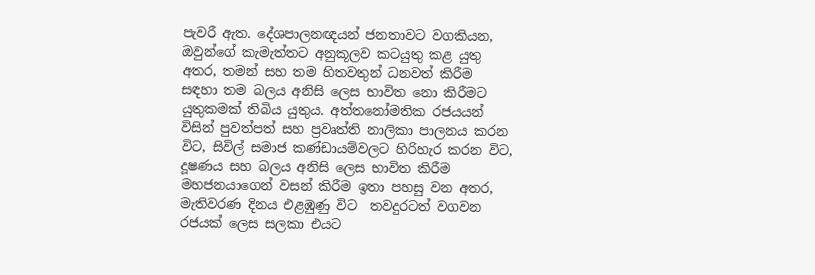පැවරී ඇත. දේශපාලනඥයන් ජනතාවට වගකියන, ඔවුන්ගේ කැමැත්තට අනුකූලව කටයුතු කළ යුතු අතර, තමන් සහ තම හිතවතුන් ධනවත් කිරීම සඳහා තම බලය අනිසි ලෙස භාවිත නො කිරීමට යුතුකමක් තිබිය යුතුය. අත්තනෝමතික රජයයන් විසින් පුවත්පත් සහ ප්‍රවෘත්ති නාලිකා පාලනය කරන විට, සිවිල් සමාජ කණ්ඩායම්වලට හිරිහැර කරන විට, දූෂණය සහ බලය අනිසි ලෙස භාවිත කිරීම මහජනයාගෙන් වසන් කිරීම ඉතා පහසු වන අතර, මැතිවරණ දිනය එළඹුණු විට  තවදුරටත් වගවන රජයක් ලෙස සලකා එයට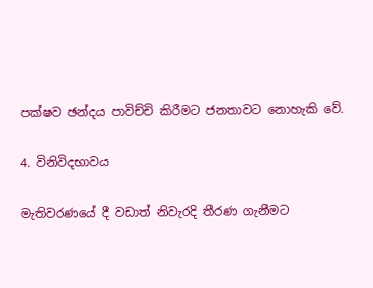පක්ෂව ඡන්දය පාවිච්චි කිරීමට ජනතාවට නොහැකි වේ.

4. විනිවිදභාවය

මැතිවරණයේ දී වඩාත් නිවැරදි තීරණ ගැනීමට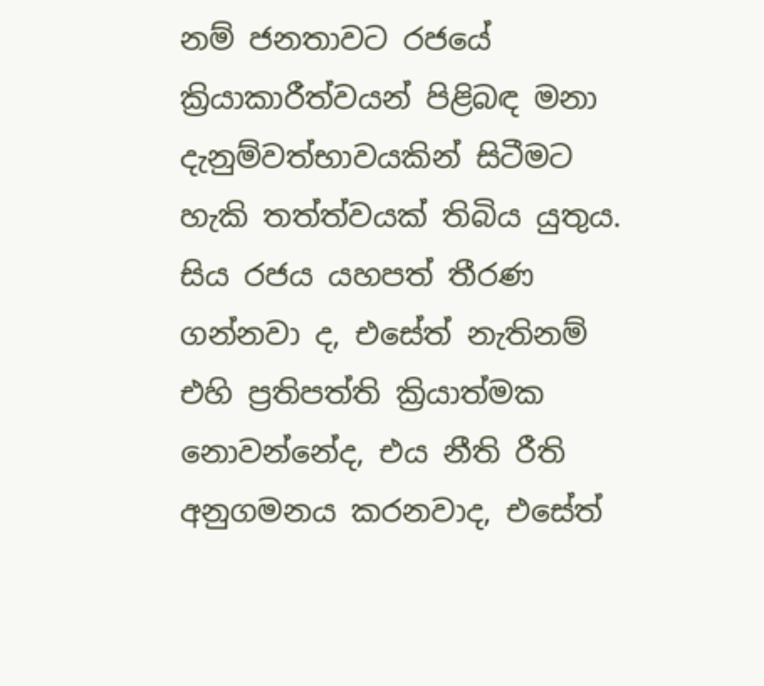නම් ජනතාවට රජයේ ක්‍රියාකාරීත්වයන් පිළිබඳ මනා දැනුම්වත්භාවයකින් සිටීමට හැකි තත්ත්වයක් තිබිය යුතුය. සිය රජය යහපත් තීරණ ගන්නවා ද, එසේත් නැතිනම් එහි ප්‍රතිපත්ති ක්‍රියාත්මක නොවන්නේද, එය නීති රීති අනුගමනය කරනවාද, එසේත්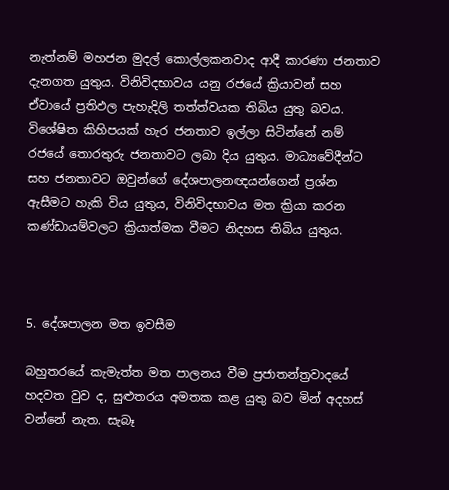නැත්නම් මහජන මුදල් කොල්ලකනවාද ආදී කාරණා ජනතාව දැනගත යුතුය. විනිවිදභාවය යනු රජයේ ක්‍රියාවන් සහ ඒවායේ ප්‍රතිඵල පැහැදිලි තත්ත්වයක තිබිය යුතු බවය. විශේෂිත කිහිපයක් හැර ජනතාව ඉල්ලා සිටින්නේ නම් රජයේ තොරතුරු ජනතාවට ලබා දිය යුතුය. මාධ්‍යවේදීන්ට සහ ජනතාවට ඔවුන්ගේ දේශපාලනඥයන්ගෙන් ප්‍රශ්න ඇසීමට හැකි විය යුතුය, විනිවිදභාවය මත ක්‍රියා කරන කණ්ඩායම්වලට ක්‍රියාත්මක වීමට නිදහස තිබිය යුතුය.



5. දේශපාලන මත ඉවසීම

බහුතරයේ කැමැත්ත මත පාලනය වීම ප්‍රජාතන්ත්‍රවාදයේ හදවත වුව ද, සුළුතරය අමතක කළ යුතු බව මින් අදහස් වන්නේ නැත. සැබෑ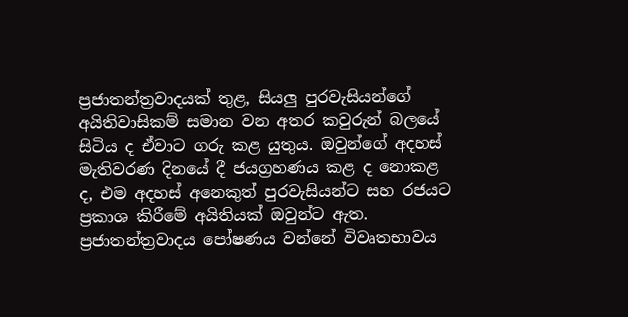ප්‍රජාතන්ත්‍රවාදයක් තුළ, සියලු‍ පුරවැසියන්ගේ අයිතිවාසිකම් සමාන වන අතර කවුරුන් බලයේ සිටිය ද ඒවාට ගරු කළ යුතුය. ඔවුන්ගේ අදහස් මැතිවරණ දිනයේ දී ජයග්‍රහණය කළ ද නොකළ ද, එම අදහස් අනෙකුත් පුරවැසියන්ට සහ රජයට ප්‍රකාශ කිරීමේ අයිතියක් ඔවුන්ට ඇත. ප්‍රජාතන්ත්‍රවාදය පෝෂණය වන්නේ විවෘතභාවය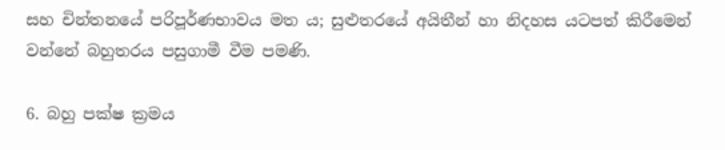සහ චින්තනයේ පරිපූර්ණභාවය මත ය; සුළුතරයේ අයිතීන් හා නිදහස යටපත් කිරීමෙන් වන්නේ බහුතරය පසුගාමී වීම පමණි.

6. බහු පක්ෂ ක්‍රමය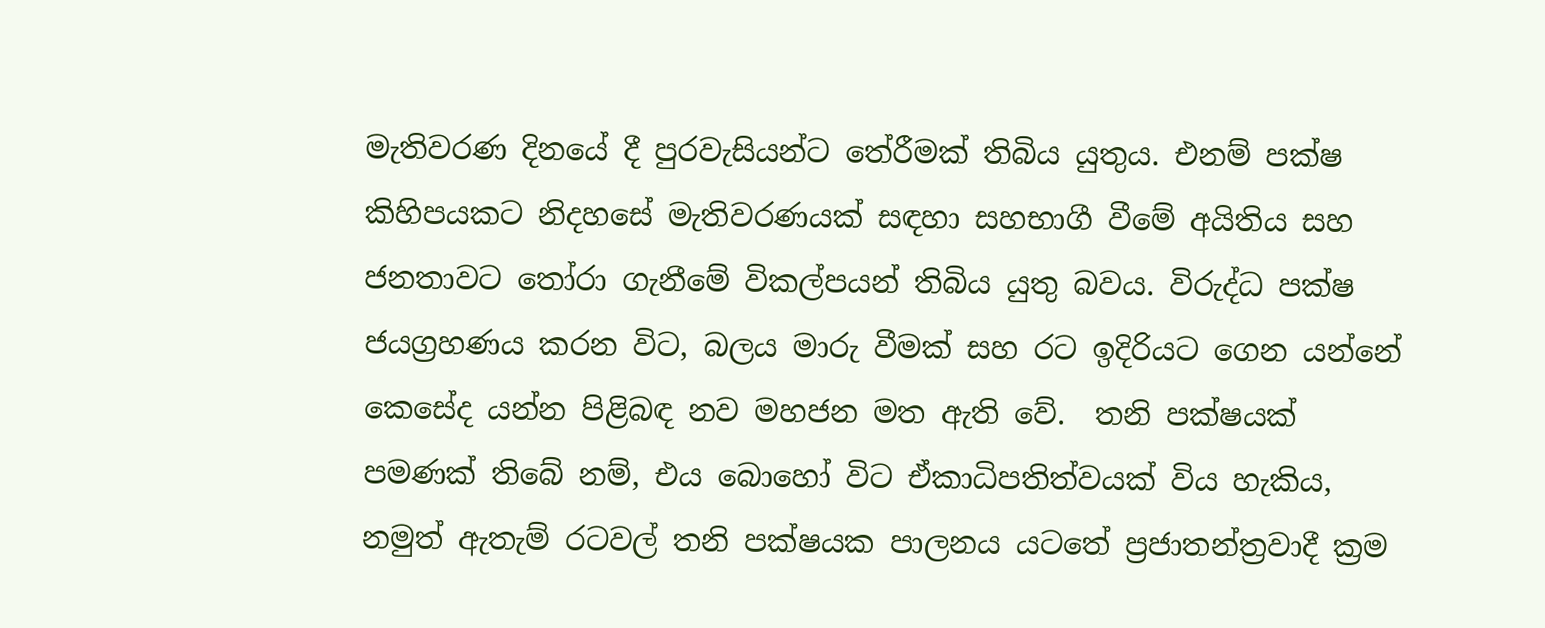මැතිවරණ දිනයේ දී පුරවැසියන්ට තේරීමක් තිබිය යුතුය. එනම් පක්ෂ කිහිපයකට නිදහසේ මැතිවරණයක් සඳහා සහභාගී වීමේ අයිතිය සහ ජනතාවට තෝරා ගැනීමේ විකල්පයන් තිබිය යුතු බවය. විරුද්ධ පක්ෂ ජයග්‍රහණය කරන විට, බලය මාරු වීමක් සහ රට ඉදිරියට ගෙන යන්නේ කෙසේද යන්න පිළිබඳ නව මහජන මත ඇති වේ.  තනි පක්ෂයක් පමණක් තිබේ නම්, එය බොහෝ විට ඒකාධිපතිත්වයක් විය හැකිය, නමුත් ඇතැම් රටවල් තනි පක්ෂයක පාලනය යටතේ ප්‍රජාතන්ත්‍රවාදී ක්‍රම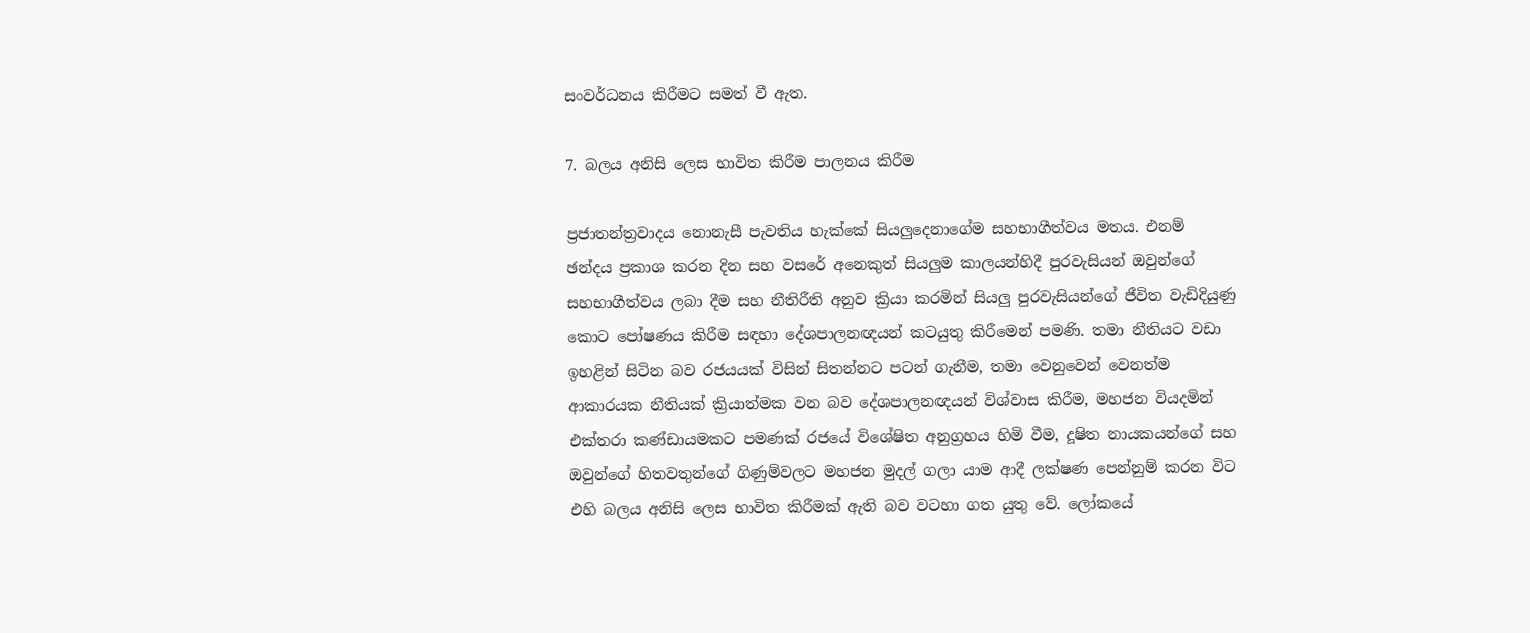සංවර්ධනය කිරීමට සමත් වී ඇත.

7. බලය අනිසි ලෙස භාවිත කිරීම පාලනය කිරීම

ප්‍රජාතන්ත්‍රවාදය නොනැසී පැවතිය හැක්කේ සියලුදෙනාගේම සහභාගීත්වය මතය. එනම් ඡන්දය ප්‍රකාශ කරන දින සහ වසරේ අනෙකුත් සියලුම කාලයන්හිදී පුරවැසියන් ඔවුන්ගේ සහභාගීත්වය ලබා දීම සහ නීතිරීති අනුව ක්‍රියා කරමින් සියලු පුරවැසියන්ගේ ජීවිත වැඩිදියුණු කොට පෝෂණය කිරීම සඳහා දේශපාලනඥයන් කටයුතු කිරීමෙන් පමණි. තමා නීතියට වඩා ඉහළින් සිටින බව රජයයක් විසින් සිතන්නට පටන් ගැනීම, තමා වෙනුවෙන් වෙනත්ම ආකාරයක නීතියක් ක්‍රියාත්මක වන බව දේශපාලනඥයන් විශ්වාස කිරීම, මහජන වියදමින් එක්තරා කණ්ඩායමකට පමණක් රජයේ විශේෂිත අනුග්‍රහය හිමි වීම, දූෂිත නායකයන්ගේ සහ ඔවුන්ගේ හිතවතුන්ගේ ගිණුම්වලට මහජන මුදල් ගලා යාම ආදී ලක්ෂණ පෙන්නුම් කරන විට එහි බලය අනිසි ලෙස භාවිත කිරීමක් ඇති බව වටහා ගත යුතු වේ. ලෝකයේ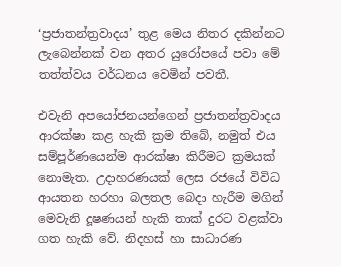‘ප්‍රජාතන්ත්‍රවාදය’ තුළ මෙය නිතර දකින්නට ලැබෙන්නක් වන අතර යුරෝපයේ පවා මේ තත්ත්වය වර්ධනය වෙමින් පවතී.

එවැනි අපයෝජනයන්ගෙන් ප්‍රජාතන්ත්‍රවාදය ආරක්ෂා කළ හැකි ක්‍රම තිබේ, නමුත් එය සම්පූර්ණයෙන්ම ආරක්ෂා කිරීමට ක්‍රමයක් නොමැත. උදාහරණයක් ලෙස රජයේ විවිධ ආයතන හරහා බලතල බෙදා හැරීම මගින් මෙවැනි දූෂණයන් හැකි තාක් දුරට වළක්වා ගත හැකි වේ. නිදහස් හා සාධාරණ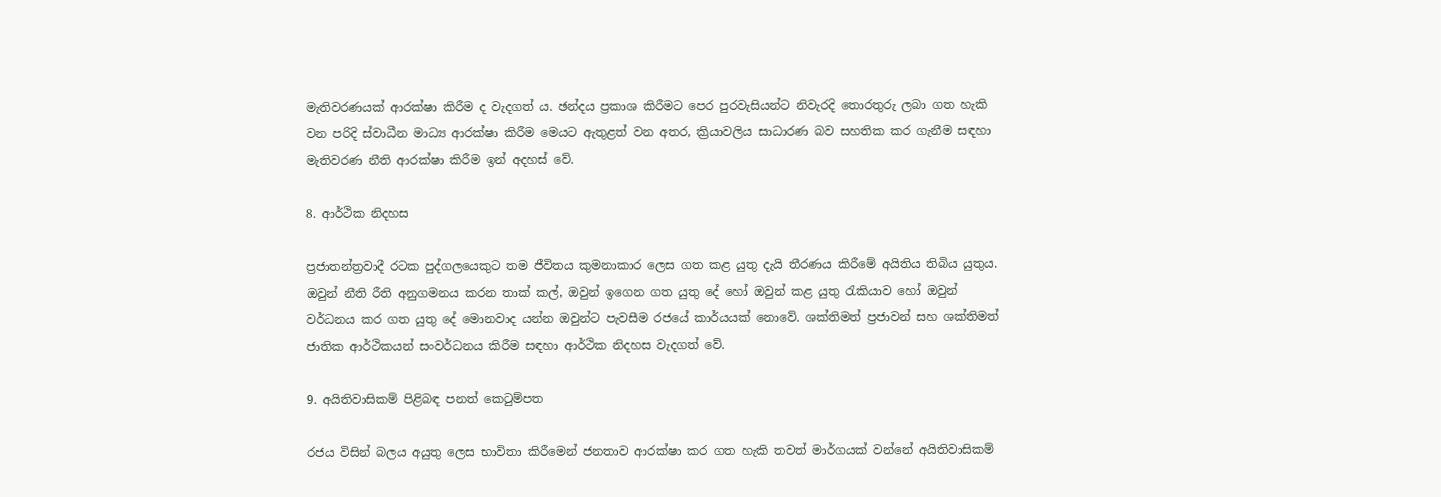මැතිවරණයක් ආරක්ෂා කිරීම ද වැදගත් ය. ඡන්දය ප්‍රකාශ කිරීමට පෙර පුරවැසියන්ට නිවැරදි තොරතුරු ලබා ගත හැකි වන පරිදි ස්වාධීන මාධ්‍ය ආරක්ෂා කිරීම මෙයට ඇතුළත් වන අතර, ක්‍රියාවලිය සාධාරණ බව සහතික කර ගැනීම සඳහා මැතිවරණ නීති ආරක්ෂා කිරීම ඉන් අදහස් වේ.

8. ආර්ථික නිදහස

ප්‍රජාතන්ත්‍රවාදී රටක පුද්ගලයෙකුට තම ජීවිතය කුමනාකාර ලෙස ගත කළ යුතු දැයි තීරණය කිරීමේ අයිතිය තිබිය යුතුය. ඔවුන් නීති රීති අනුගමනය කරන තාක් කල්, ඔවුන් ඉගෙන ගත යුතු දේ හෝ ඔවුන් කළ යුතු රැකියාව හෝ ඔවුන් වර්ධනය කර ගත යුතු දේ මොනවාද යන්න ඔවුන්ට පැවසීම රජයේ කාර්යයක් නොවේ. ශක්තිමත් ප්‍රජාවන් සහ ශක්තිමත් ජාතික ආර්ථිකයන් සංවර්ධනය කිරීම සඳහා ආර්ථික නිදහස වැදගත් වේ.

9. අයිතිවාසිකම් පිළිබඳ පනත් කෙටුම්පත

රජය විසින් බලය අයුතු ලෙස භාවිතා කිරීමෙන් ජනතාව ආරක්ෂා කර ගත හැකි තවත් මාර්ගයක් වන්නේ අයිතිවාසිකම්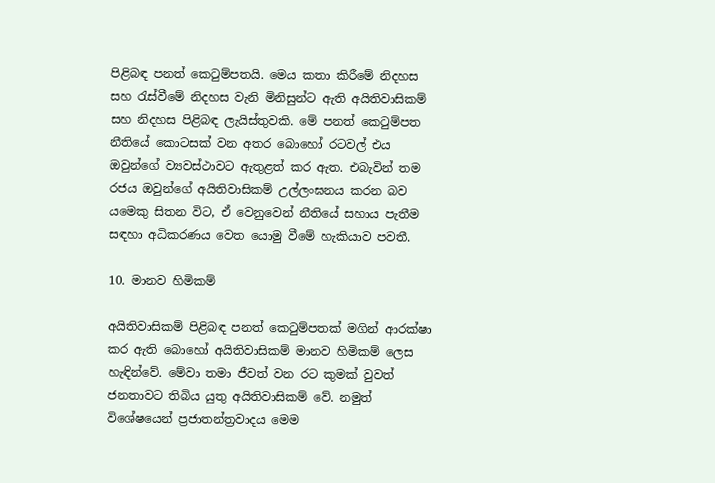පිළිබඳ පනත් කෙටුම්පතයි. මෙය කතා කිරීමේ නිදහස සහ රැස්වීමේ නිදහස වැනි මිනිසුන්ට ඇති අයිතිවාසිකම් සහ නිදහස පිළිබඳ ලැයිස්තුවකි. මේ පනත් කෙටුම්පත නීතියේ කොටසක් වන අතර බොහෝ රටවල් එය ඔවුන්ගේ ව්‍යවස්ථාවට ඇතුළත් කර ඇත. එබැවින් තම රජය ඔවුන්ගේ අයිතිවාසිකම් උල්ලංඝනය කරන බව යමෙකු සිතන විට, ඒ වෙනුවෙන් නීතියේ සහාය පැතීම සඳහා අධිකරණය වෙත යොමු වීමේ හැකියාව පවතී.

10. මානව හිමිකම්

අයිතිවාසිකම් පිළිබඳ පනත් කෙටුම්පතක් මගින් ආරක්ෂා කර ඇති බොහෝ අයිතිවාසිකම් මානව හිමිකම් ලෙස හැඳින්වේ. මේවා තමා ජීවත් වන රට කුමක් වුවත් ජනතාවට තිබිය යුතු අයිතිවාසිකම් වේ. නමුත් විශේෂයෙන් ප්‍රජාතන්ත්‍රවාදය මෙම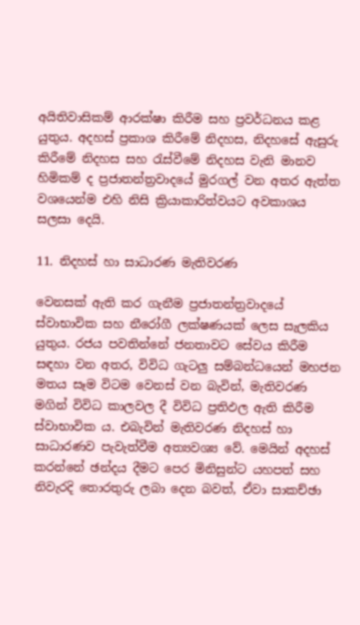අයිතිවාසිකම් ආරක්ෂා කිරීම සහ ප්‍රවර්ධනය කළ යුතුය. අදහස් ප්‍රකාශ කිරීමේ නිදහස, නිදහසේ ඇසුරු කිරීමේ නිදහස සහ රැස්වීමේ නිදහස වැනි මානව හිමිකම් ද ප්‍රජාතන්ත්‍රවාදයේ මුරගල් වන අතර ඇත්ත වශයෙන්ම එහි නිසි ක්‍රියාකාරිත්වයට අවකාශය සලසා දෙයි.

11. නිදහස් හා සාධාරණ මැතිවරණ

වෙනසක් ඇති කර ගැනීම ප්‍රජාතන්ත්‍රවාදයේ ස්වාභාවික සහ නීරෝගී ලක්ෂණයක් ලෙස සැලකිය යුතුය. රජය පවතින්නේ ජනතාවට සේවය කිරීම සඳහා වන අතර, විවිධ ගැටලු සම්බන්ධයෙන් මහජන මතය සෑම විටම වෙනස් වන බැවින්, මැතිවරණ මගින් විවිධ කාලවල දී විවිධ ප්‍රතිඵල ඇති කිරීම ස්වාභාවික ය. එබැවින් මැතිවරණ නිදහස් හා සාධාරණව පැවැත්වීම අත්‍යවශ්‍ය වේ. මෙයින් අදහස් කරන්නේ ඡන්දය දීමට පෙර මිනිසුන්ට යහපත් සහ නිවැරදි තොරතුරු ලබා දෙන බවත්, ඒවා සාකච්ඡා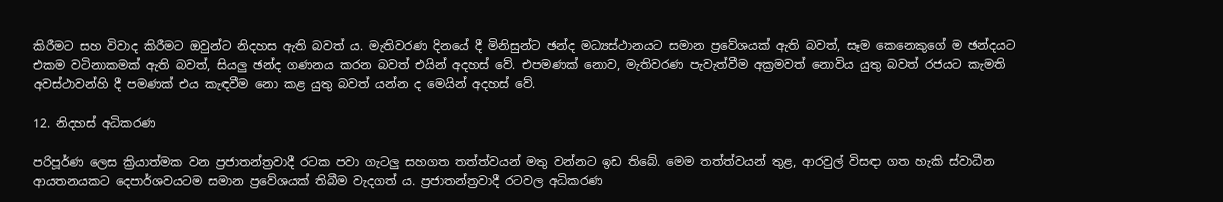කිරීමට සහ විවාද කිරීමට ඔවුන්ට නිදහස ඇති බවත් ය. මැතිවරණ දිනයේ දී මිනිසුන්ට ඡන්ද මධ්‍යස්ථානයට සමාන ප්‍රවේශයක් ඇති බවත්, සෑම කෙනෙකුගේ ම ඡන්දයට එකම වටිනාකමක් ඇති බවත්, සියලු‍ ඡන්ද ගණනය කරන බවත් එයින් අදහස් වේ. එපමණක් නොව, මැතිවරණ පැවැත්වීම අක්‍රමවත් නොවිය යුතු බවත් රජයට කැමති අවස්ථාවන්හි දී පමණක් එය කැඳවීම නො කළ යුතු බවත් යන්න ද මෙයින් අදහස් වේ.

12. නිදහස් අධිකරණ

පරිපූර්ණ ලෙස ක්‍රියාත්මක වන ප්‍රජාතන්ත්‍රවාදී රටක පවා ගැටලු සහගත තත්ත්වයන් මතු වන්නට ඉඩ තිබේ. මෙම තත්ත්වයන් තුළ, ආරවුල් විසඳා ගත හැකි ස්වාධීන ආයතනයකට දෙපාර්ශවයටම සමාන ප්‍රවේශයක් තිබීම වැදගත් ය. ප්‍රජාතන්ත්‍රවාදී රටවල අධිකරණ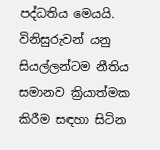පද්ධතිය මෙයයි. විනිසුරුවන් යනු සියල්ලන්ටම නීතිය සමානව ක්‍රියාත්මක කිරීම සඳහා සිටින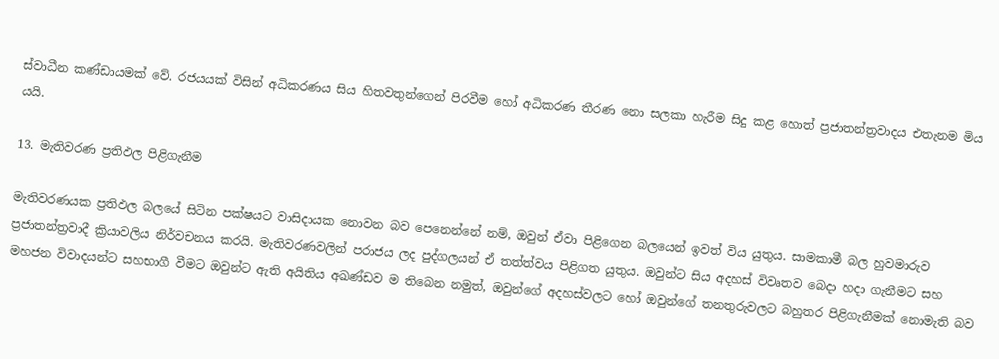ස්වාධීන කණ්ඩායමක් වේ. රජයයක් විසින් අධිකරණය සිය හිතවතුන්ගෙන් පිරවීම හෝ අධිකරණ තීරණ නො සලකා හැරීම සිදු කළ හොත් ප්‍රජාතන්ත්‍රවාදය එතැනම මිය යයි.

13. මැතිවරණ ප්‍රතිඵල පිළිගැනීම

මැතිවරණයක ප්‍රතිඵල බලයේ සිටින පක්ෂයට වාසිදායක නොවන බව පෙනෙන්නේ නම්, ඔවුන් ඒවා පිළිගෙන බලයෙන් ඉවත් විය යුතුය. සාමකාමී බල හුවමාරුව ප්‍රජාතන්ත්‍රවාදී ක්‍රියාවලිය නිර්වචනය කරයි. මැතිවරණවලින් පරාජය ලද පුද්ගලයන් ඒ තත්ත්වය පිළිගත යුතුය. ඔවුන්ට සිය අදහස් විවෘතව බෙදා හදා ගැනීමට සහ මහජන විවාදයන්ට සහභාගී වීමට ඔවුන්ට ඇති අයිතිය අඛණ්ඩව ම තිබෙන නමුත්, ඔවුන්ගේ අදහස්වලට හෝ ඔවුන්ගේ තනතුරුවලට බහුතර පිළිගැනීමක් නොමැති බව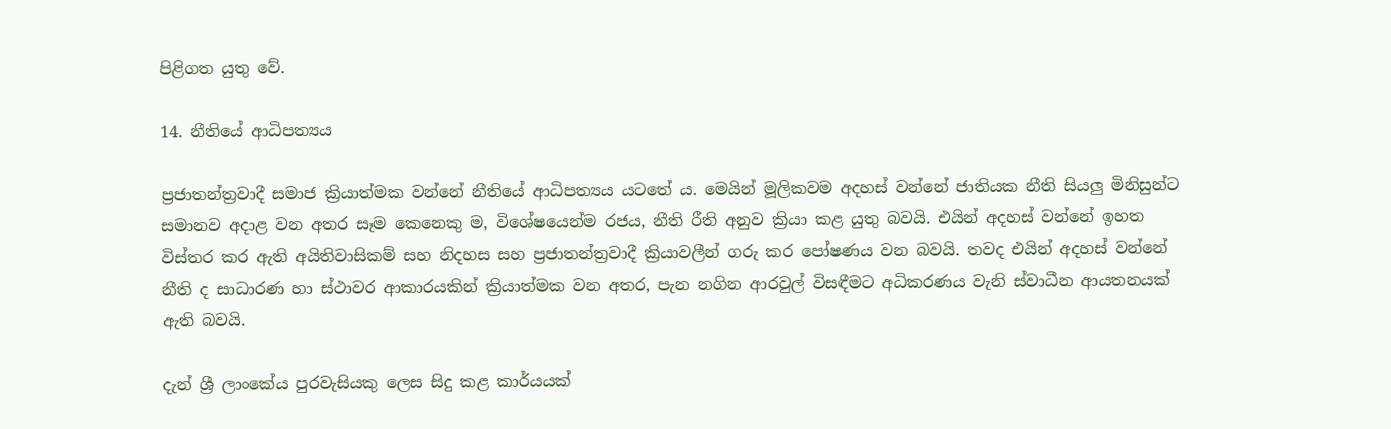පිළිගත යුතු වේ.

14. නීතියේ ආධිපත්‍යය

ප්‍රජාතන්ත්‍රවාදී සමාජ ක්‍රියාත්මක වන්නේ නීතියේ ආධිපත්‍යය යටතේ ය. මෙයින් මූලිකවම අදහස් වන්නේ ජාතියක නීති සියලු‍ මිනිසුන්ට සමානව අදාළ වන අතර සෑම කෙනෙකු ම, විශේෂයෙන්ම රජය, නීති රීති අනුව ක්‍රියා කළ යුතු බවයි. එයින් අදහස් වන්නේ ඉහත විස්තර කර ඇති අයිතිවාසිකම් සහ නිදහස සහ ප්‍රජාතන්ත්‍රවාදී ක්‍රියාවලීන් ගරු කර පෝෂණය වන බවයි. තවද එයින් අදහස් වන්නේ නීති ද සාධාරණ හා ස්ථාවර ආකාරයකින් ක්‍රියාත්මක වන අතර, පැන නගින ආරවුල් විසඳීමට අධිකරණය වැනි ස්වාධීන ආයතනයක් ඇති බවයි.

දැන් ශ්‍රී ලාංකේය පුරවැසියකු ලෙස සිදු කළ කාර්යයක්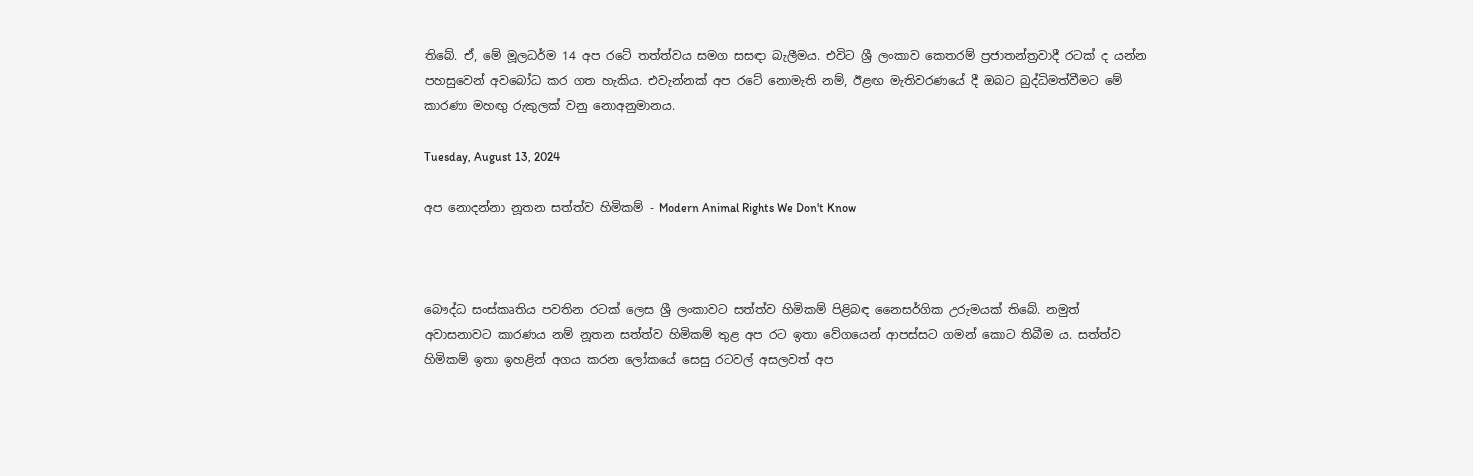තිබේ. ඒ, මේ මූලධර්ම 14 අප රටේ තත්ත්වය සමග සසඳා බැලීමය. එවිට ශ්‍රී ලංකාව කෙතරම් ප්‍රජාතන්ත්‍රවාදී රටක් ද යන්න පහසුවෙන් අවබෝධ කර ගත හැකිය. එවැන්නක් අප රටේ නොමැති නම්, ඊළඟ මැතිවරණයේ දී ඔබට බුද්ධිමත්වීමට මේ කාරණා මහඟු රුකුලක් වනු නොඅනුමානය.

Tuesday, August 13, 2024

අප නොදන්නා නූතන සත්ත්ව හිමිකම් - Modern Animal Rights We Don't Know



බෞද්ධ සංස්කෘතිය පවතින රටක් ලෙස ශ්‍රී ලංකාවට සත්ත්ව හිමිකම් පිළිබඳ නෛසර්ගික උරුමයක් තිබේ. නමුත් අවාසනාවට කාරණය නම් නූතන සත්ත්ව හිමිකම් තුළ අප රට ඉතා වේගයෙන් ආපස්සට ගමන් කොට තිබීම ය. සත්ත්ව හිමිකම් ඉතා ඉහළින් අගය කරන ලෝකයේ සෙසු රටවල් අසලවත් අප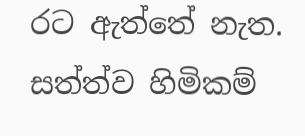රට ඇත්තේ නැත. සත්ත්ව හිමිකම්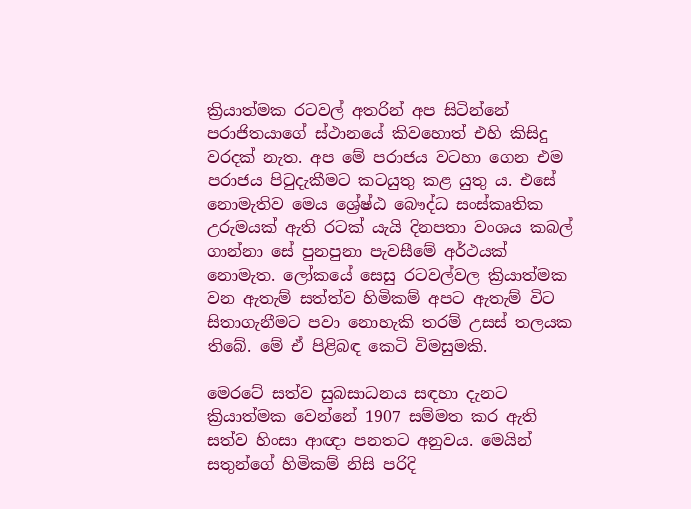ක්‍රියාත්මක රටවල් අතරින් අප සිටින්නේ පරාජිතයාගේ ස්ථානයේ කිවහොත් එහි කිසිදු වරදක් නැත. අප මේ පරාජය වටහා ගෙන එම පරාජය පිටුදැකීමට කටයුතු කළ යුතු ය. එසේ නොමැතිව මෙය ශ්‍රේෂ්ඨ බෞද්ධ සංස්කෘතික උරුමයක් ඇති රටක් යැයි දිනපතා වංශය කබල් ගාන්නා සේ පුනපුනා පැවසීමේ අර්ථයක් නොමැත. ලෝකයේ සෙසු රටවල්වල ක්‍රියාත්මක වන ඇතැම් සත්ත්ව හිමිකම් අපට ඇතැම් විට සිතාගැනීමට පවා නොහැකි තරම් උසස් තලයක තිබේ. මේ ඒ පිළිබඳ කෙටි විමසුමකි.

මෙරටේ සත්ව සුබසාධනය සඳහා දැනට ක්‍රියාත්මක වෙන්නේ 1907 සම්මත කර ඇති සත්ව හිංසා ආඥා පනතට අනුවය. මෙයින් සතුන්ගේ හිමිකම් නිසි පරිදි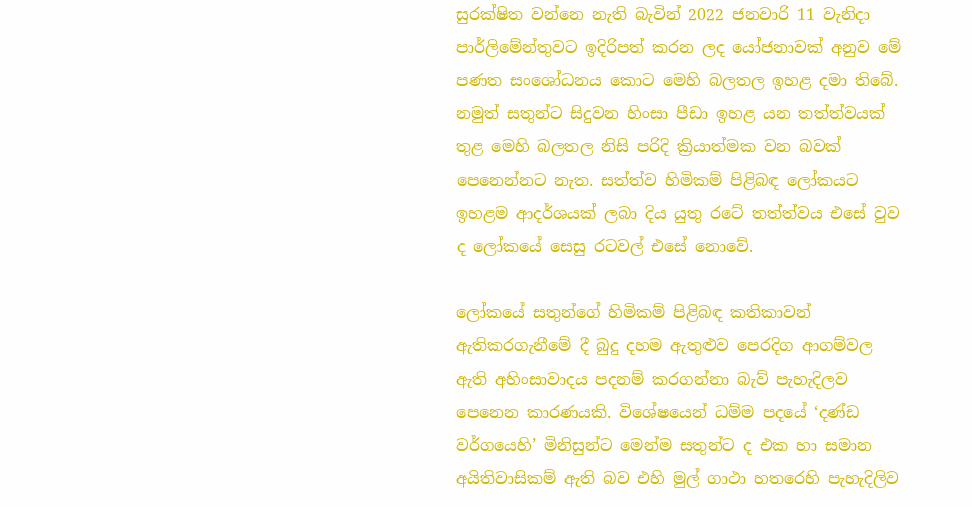සුරක්ෂිත වන්නෙ නැති බැවින් 2022 ජනවාරි 11 වැනිදා පාර්ලිමේන්තුවට ඉදිරිපත් කරන ලද යෝජනාවක් අනුව මේ පණත සංශෝධනය කොට මෙහි බලතල ඉහළ දමා තිබේ. නමුත් සතුන්ට සිදුවන හිංසා පීඩා ඉහළ යන තත්ත්වයක් තුළ මෙහි බලතල නිසි පරිදි ක්‍රියාත්මක වන බවක් පෙනෙන්නට නැත. සත්ත්ව හිමිකම් පිළිබඳ ලෝකයට ඉහළම ආදර්ශයක් ලබා දිය යුතු රටේ තත්ත්වය එසේ වුව ද ලෝකයේ සෙසු රටවල් එසේ නොවේ.

ලෝකයේ සතුන්ගේ හිමිකම් පිළිබඳ කතිකාවන් ඇතිකරගැනීමේ දී බුදු දහම ඇතුළුව පෙරදිග ආගම්වල ඇති අහිංසාවාදය පදනම් කරගන්නා බැව් පැහැදිලව පෙනෙන කාරණයකි. විශේෂයෙන් ධම්ම පදයේ ‘දණ්ඩ වර්ගයෙහි’ මිනිසුන්ට මෙන්ම සතුන්ට ද එක හා සමාන අයිතිවාසිකම් ඇති බව එහි මුල් ගාථා හතරෙහි පැහැදිලිව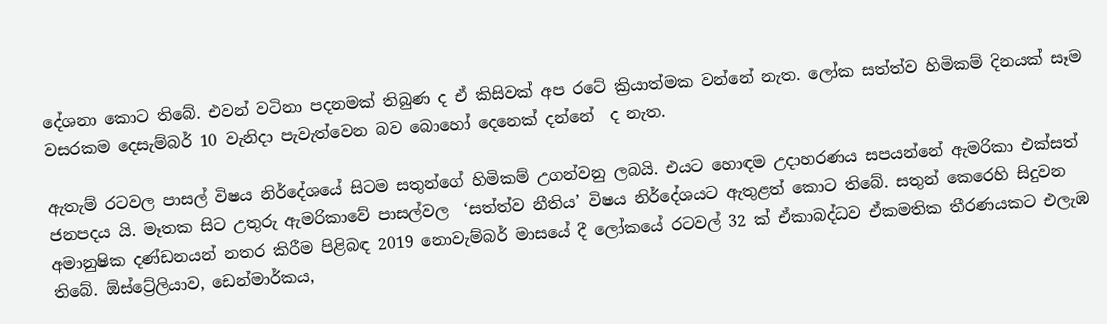දේශනා කොට තිබේ. එවන් වටිනා පදනමක් තිබුණ ද ඒ කිසිවක් අප රටේ ක්‍රියාත්මක වන්නේ නැත. ලෝක සත්ත්ව හිමිකම් දිනයක් සෑම වසරකම දෙසැම්බර් 10 වැනිදා පැවැත්වෙන බව බොහෝ දෙනෙක් දන්නේ  ද නැත.

ඇතැම් රටවල පාසල් විෂය නිර්දේශයේ සිටම සතුන්ගේ හිමිකම් උගන්වනු ලබයි. එයට හොඳම උදාහරණය සපයන්නේ ඇමරිකා එක්සත් ජනපදය යි. මෑතක සිට උතුරු ඇමරිකාවේ පාසල්වල  ‘සත්ත්ව නීතිය’ විෂය නිර්දේශයට ඇතුළත් කොට තිබේ. සතුන් කෙරෙහි සිදුවන අමානුෂික දණ්ඩනයන් නතර කිරීම පිළිබඳ 2019 නොවැම්බර් මාසයේ දී ලෝකයේ රටවල් 32 ක් ඒකාබද්ධව ඒකමතික තීරණයකට එලැඹ තිබේ. ඕස්ට්‍රේලියාව, ඩෙන්මාර්කය,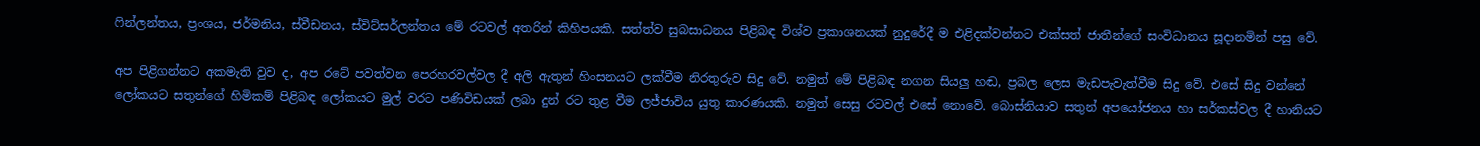ෆින්ලන්තය, ප්‍රංශය, ජර්මනිය, ස්වීඩනය, ස්විට්සර්ලන්තය මේ රටවල් අතරින් කිහිපයකි. සත්ත්ව සුබසාධනය පිළිබඳ විශ්ව ප්‍රකාශනයක් නුදුරේදී ම එළිදක්වන්නට එක්සත් ජාතීන්ගේ සංවිධානය සූදානමින් පසු වේ.

අප පිළිගන්නට අකමැති වුව ද, අප රටේ පවත්වන පෙරහරවල්වල දී අලි ඇතුන් හිංසනයට ලක්වීම නිරතුරුව සිදු වේ. නමුත් මේ පිළිබඳ නගන සියලු හඬ, ප්‍රබල ලෙස මැඩපැවැත්වීම සිදු වේ. එසේ සිදු වන්නේ ලෝකයට සතුන්ගේ හිමිකම් පිළිබඳ ලෝකයට මුල් වරට පණිවිඩයක් ලබා දුන් රට තුළ වීම ලජ්ජාවිය යුතු කාරණයකි. නමුත් සෙසු රටවල් එසේ නොවේ. බොස්නියාව සතුන් අපයෝජනය හා සර්කස්වල දී හානියට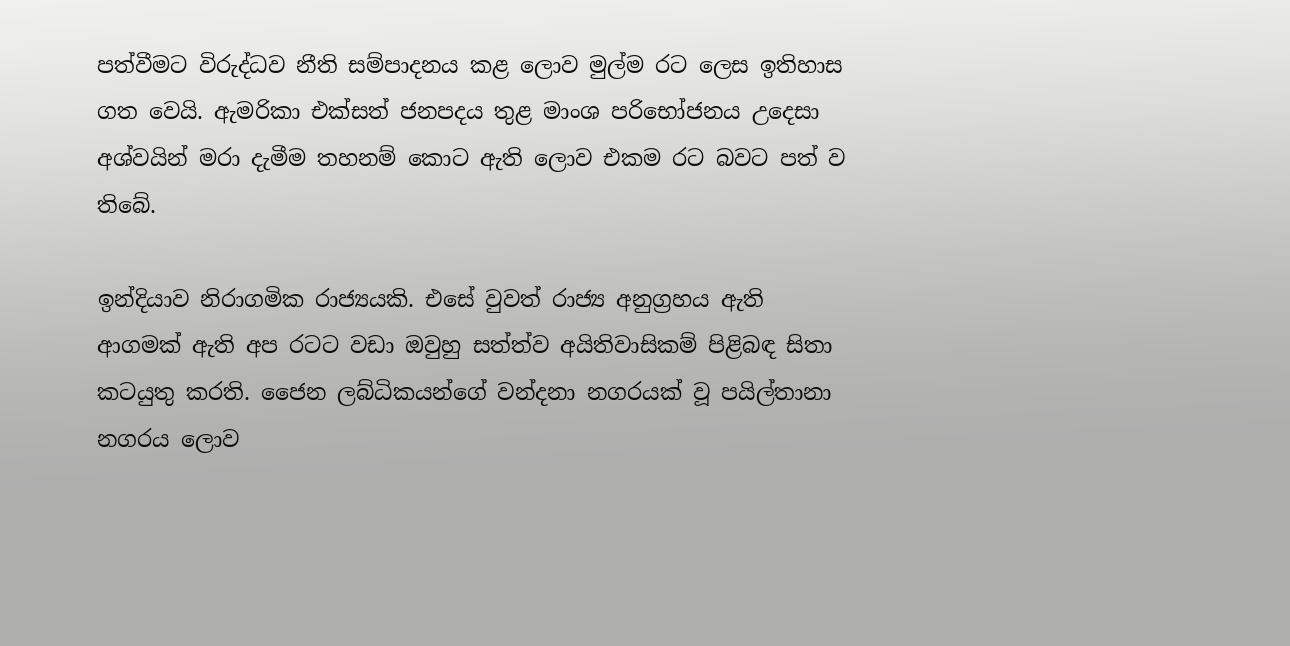පත්වීමට විරුද්ධව නීති සම්පාදනය කළ ලොව මුල්ම රට ලෙස ඉතිහාස ගත වෙයි. ඇමරිකා එක්සත් ජනපදය තුළ මාංශ පරිභෝජනය උදෙසා අශ්වයින් මරා දැමීම තහනම් කොට ඇති ලොව එකම රට බවට පත් ව තිබේ.

ඉන්දියාව නිරාගමික රාජ්‍යයකි. එසේ වුවත් රාජ්‍ය අනුග්‍රහය ඇති ආගමක් ඇති අප රටට වඩා ඔවුහු සත්ත්ව අයිතිවාසිකම් පිළිබඳ සිතා කටයුතු කරති. ජෛන ලබ්ධිකයන්ගේ වන්දනා නගරයක් වූ පයිල්තානා නගරය ලොව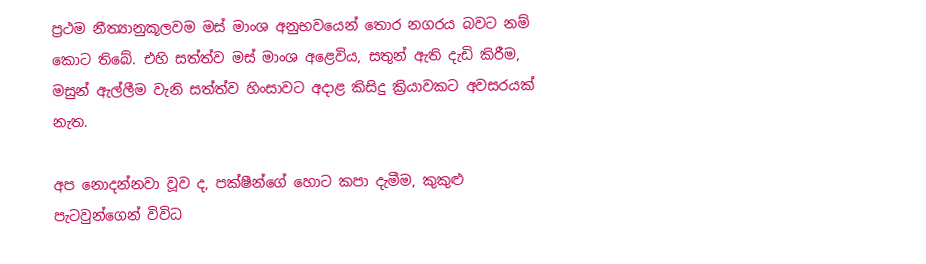ප්‍රථම නීත්‍යානුකූලවම මස් මාංශ අනුභවයෙන් තොර නගරය බවට නම් කොට තිබේ. එහි සත්ත්ව මස් මාංශ අළෙවිය, සතුන් ඇති දැඩි කිරීම, මසුන් ඇල්ලීම වැනි සත්ත්ව හිංසාවට අදාළ කිසිදු ක්‍රියාවකට අවසරයක් නැත.

අප නොදන්නවා වූව ද, පක්ෂීන්ගේ හොට කපා දැමීම, කුකුළු පැටවුන්ගෙන් විවිධ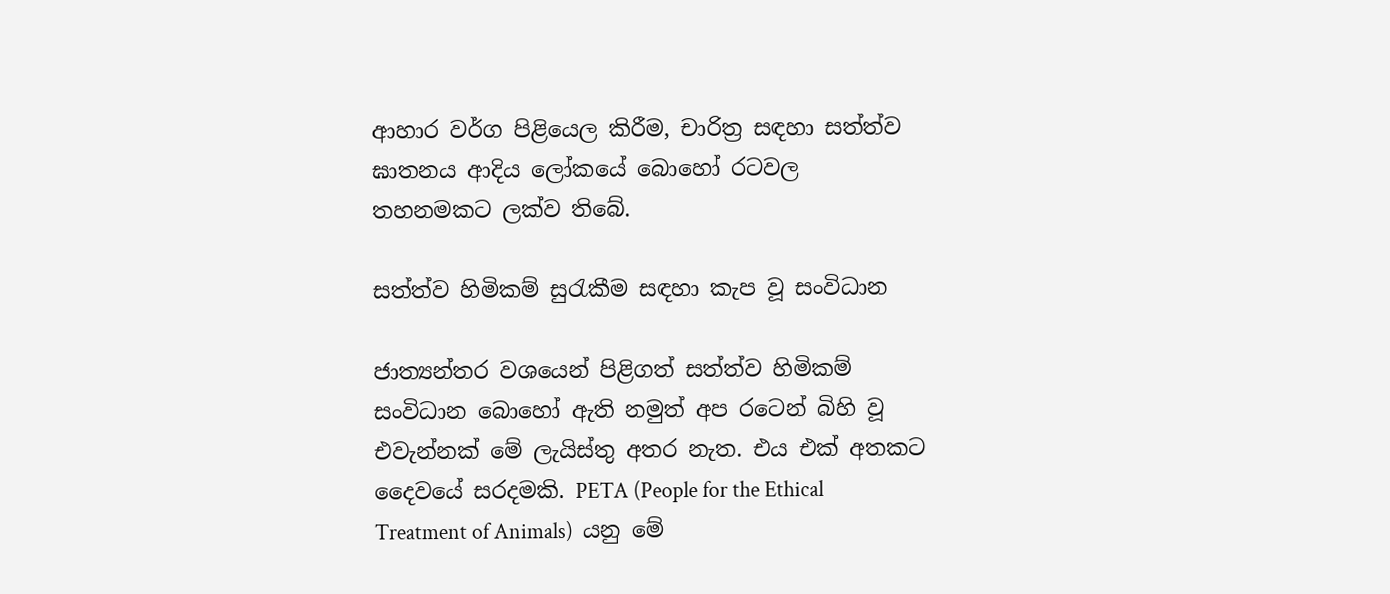ආහාර වර්ග පිළියෙල කිරීම, චාරිත්‍ර සඳහා සත්ත්ව ඝාතනය ආදිය ලෝකයේ බොහෝ රටවල තහනමකට ලක්ව තිබේ.

සත්ත්ව හිමිකම් සුරැකීම සඳහා කැප වූ සංවිධාන

ජාත්‍යන්තර වශයෙන් පිළිගත් සත්ත්ව හිමිකම් සංවිධාන බොහෝ ඇති නමුත් අප රටෙන් බිහි වූ එවැන්නක් මේ ලැයිස්තු අතර නැත. එය එක් අතකට දෛවයේ සරදමකි. PETA (People for the Ethical Treatment of Animals)  යනු මේ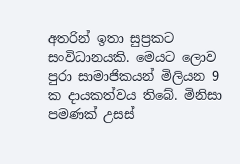අතරින් ඉතා සුප්‍රකට සංවිධානයකි. මෙයට ලොව පුරා සාමාජිකයන් මිලියන 9 ක දායකත්වය තිබේ. මිනිසා පමණක් උසස්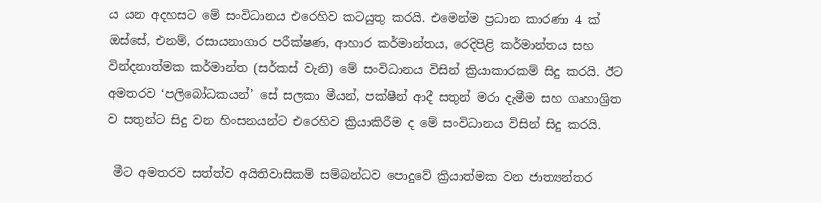ය යන අදහසට මේ සංවිධානය එරෙහිව කටයුතු කරයි. එමෙන්ම ප්‍රධාන කාරණා 4 ක් ඔස්සේ, එනම්, රසායනාගාර පරීක්ෂණ, ආහාර කර්මාන්තය, රෙදිපිළි කර්මාන්තය සහ වින්දනාත්මක කර්මාන්ත (සර්කස් වැනි) මේ සංවිධානය විසින් ක්‍රියාකාරකම් සිදු කරයි. ඊට අමතරව ‘පලිබෝධකයන්’ සේ සලකා මීයන්, පක්ෂීන් ආදී සතුන් මරා දැමීම සහ ගෘහාශ්‍රිත ව සතුන්ට සිදු වන හිංසනයන්ට එරෙහිව ක්‍රියාකිරීම ද මේ සංවිධානය විසින් සිදු කරයි.

 මීට අමතරව සත්ත්ව අයිතිවාසිකම් සම්බන්ධව පොදුවේ ක්‍රියාත්මක වන ජාත්‍යන්තර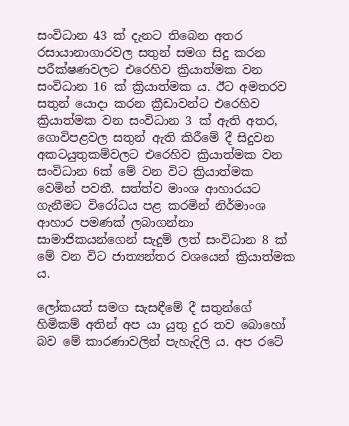සංවිධාන 43 ක් දැනට තිබෙන අතර රසායානාගාරවල සතුන් සමග සිදු කරන පරීක්ෂණවලට එරෙහිව ක්‍රියාත්මක වන සංවිධාන 16 ක් ක්‍රියාත්මක ය. ඊට අමතරව සතුන් යොදා කරන ක්‍රීඩාවන්ට එරෙහිව ක්‍රියාත්මක වන සංවිධාන 3 ක් ඇති අතර, ගොවිපළවල සතුන් ඇති කිරීමේ දී සිදුවන අකටයුතුකම්වලට එරෙහිව ක්‍රියාත්මක වන සංවිධාන 6ක් මේ වන විට ක්‍රියාත්මක වෙමින් පවතී. සත්ත්ව මාංශ ආහාරයට ගැනීමට විරෝධය පළ කරමින් නිර්මාංශ ආහාර පමණක් ලබාගන්නා සාමාජිකයන්ගෙන් සැදුම් ලත් සංවිධාන 8 ක් මේ වන විට ජාත්‍යන්තර වශයෙන් ක්‍රියාත්මක ය.

ලෝකයත් සමග සැසඳීමේ දී සතුන්ගේ හිමිකම් අතින් අප යා යුතු දුර තව බොහෝ බව මේ කාරණාවලින් පැහැදිලි ය. අප රටේ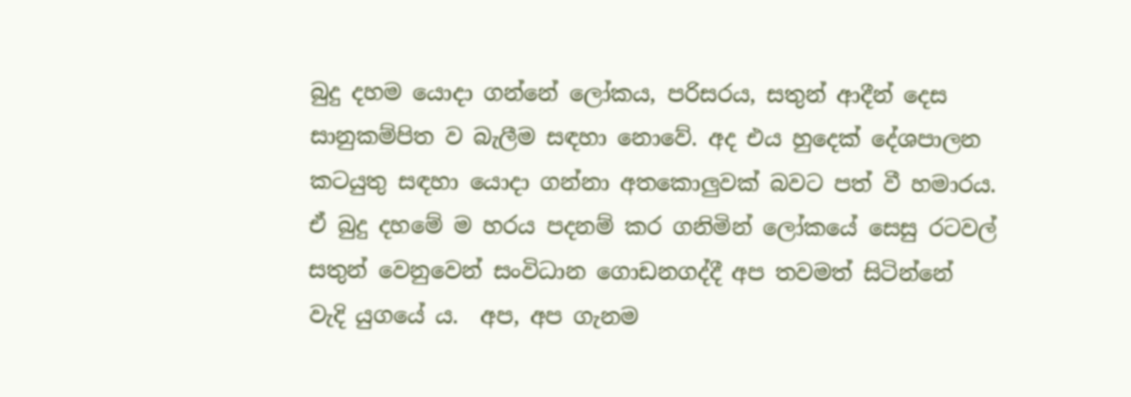බුදු දහම යොදා ගන්නේ ලෝකය, පරිසරය, සතුන් ආදීන් දෙස සානුකම්පිත ව බැලීම සඳහා නොවේ. අද එය හුදෙක් දේශපාලන කටයුතු සඳහා යොදා ගන්නා අතකොලුවක් බවට පත් වී හමාරය. ඒ බුදු දහමේ ම හරය පදනම් කර ගනිමින් ලෝකයේ සෙසු රටවල් සතුන් වෙනුවෙන් සංවිධාන ගොඩනගද්දී අප තවමත් සිටින්නේ වැදි යුගයේ ය.  අප, අප ගැනම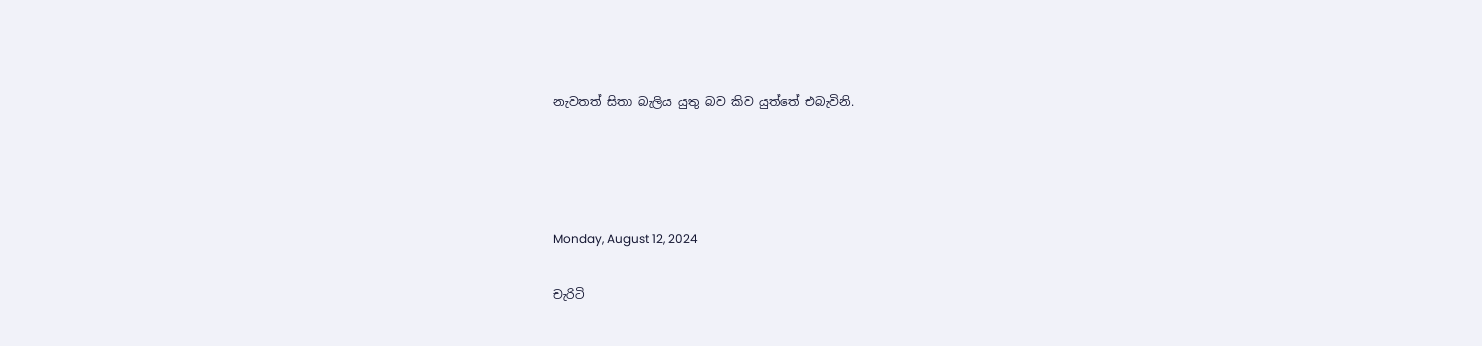නැවතත් සිතා බැලිය යුතු බව කිව යුත්තේ එබැවිනි.




Monday, August 12, 2024

චැරිටි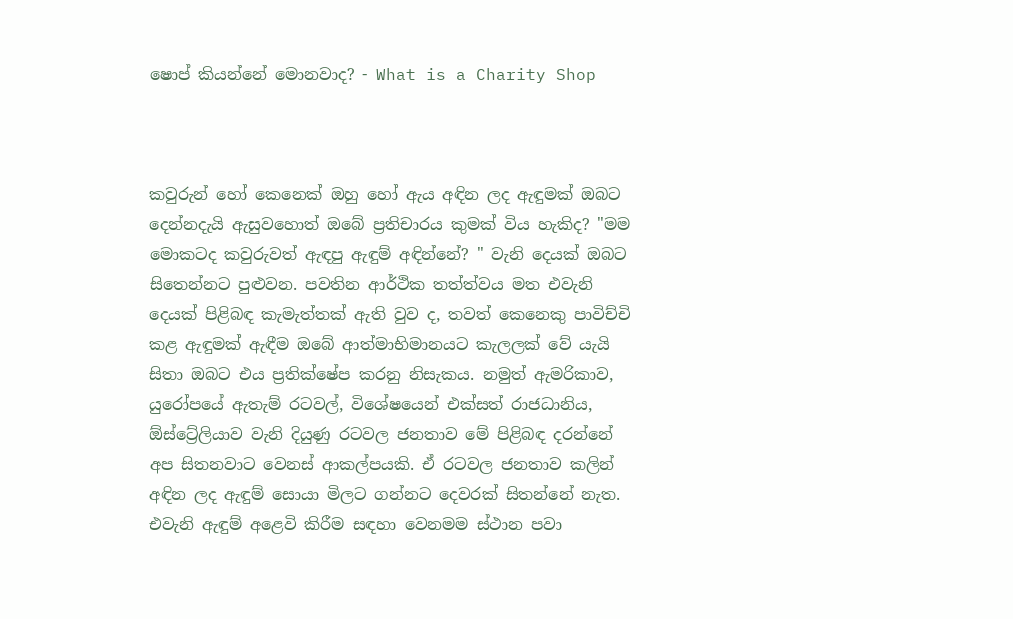ෂොප් කියන්නේ මොනවාද? - What is a Charity Shop



කවුරුන් හෝ කෙනෙක් ඔහු හෝ ඇය අඳින ලද ඇඳුමක් ඔබට දෙන්නදැයි ඇසුවහොත් ඔබේ ප්‍රතිචාරය කුමක් විය හැකිද? "මම මොකටද කවුරුවත් ඇඳපු ඇඳුම් අඳින්නේ? " වැනි දෙයක් ඔබට සිතෙන්නට පුළුවන. පවතින ආර්ථික තත්ත්වය මත එවැනි දෙයක් පිළිබඳ කැමැත්තක් ඇති වුව ද, තවත් කෙනෙකු පාවිච්චි කළ ඇඳුමක් ඇඳීම ඔබේ ආත්මාභිමානයට කැලලක් වේ යැයි සිතා ඔබට එය ප්‍රතික්ෂේප කරනු නිසැකය. නමුත් ඇමරිකාව, යුරෝපයේ ඇතැම් රටවල්, විශේෂයෙන් එක්සත් රාජධානිය, ඕස්ට්‍රේලියාව වැනි දියුණු රටවල ජනතාව මේ පිළිබඳ දරන්නේ අප සිතනවාට වෙනස් ආකල්පයකි. ඒ රටවල ජනතාව කලින් අඳින ලද ඇඳුම් සොයා මිලට ගන්නට දෙවරක් සිතන්නේ නැත. එවැනි ඇඳුම් අළෙවි කිරීම සඳහා වෙනමම ස්ථාන පවා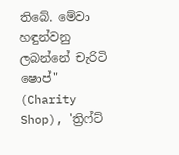තිබේ. මේවා හඳුන්වනු ලබන්නේ චැරිටි ෂොප්" (Charity Shop), 'ත්‍රිෆ්ට්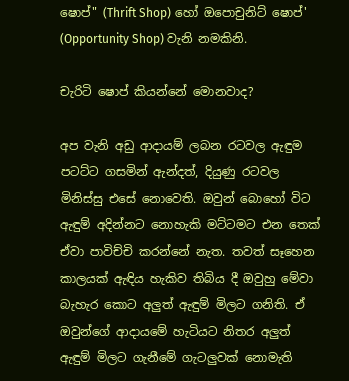ෂොප්" (Thrift Shop) හෝ ඔපොචුනිට් ෂොප්' (Opportunity Shop) වැනි නමකිනි.

චැරිටි ෂොප් කියන්නේ මොනවාද?

අප වැනි අඩු ආදායම් ලබන රටවල ඇඳුම පටට්ට ගසමින් ඇන්දත්, දියුණු රටවල මිනිස්සු එසේ නොවෙති. ඔවුන් බොහෝ විට ඇඳුම් අදින්නට නොහැකි මට්ටමට එන තෙක් ඒවා පාවිච්චි කරන්නේ නැත. තවත් සෑහෙන කාලයක් ඇඳිය හැකිව තිබිය දී ඔවුහු මේවා බැහැර කොට අලුත් ඇඳුම් මිලට ගනිති. ඒ ඔවුන්ගේ ආදායමේ හැටියට නිතර අලුත් ඇඳුම් මිලට ගැනීමේ ගැටලුවක් නොමැති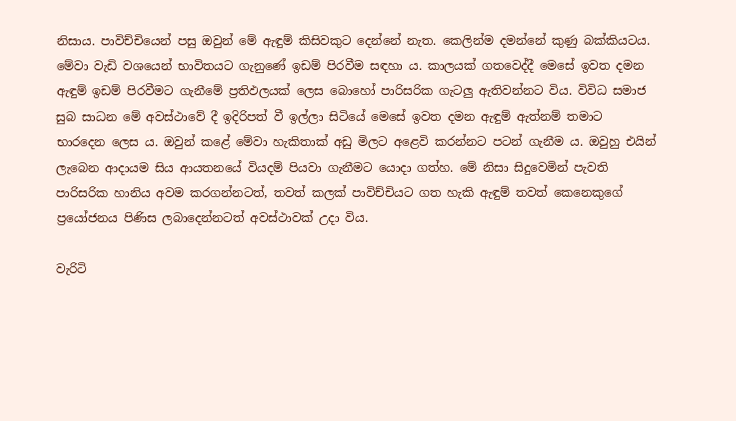නිසාය. පාවිච්චියෙන් පසු ඔවුන් මේ ඇඳුම් කිසිවකුට දෙන්නේ නැත. කෙලින්ම දමන්නේ කුණු බක්කියටය. මේවා වැඩි වශයෙන් භාවිතයට ගැනුණේ ඉඩම් පිරවීම සඳහා ය. කාලයක් ගතවෙද්දී මෙසේ ඉවත දමන ඇඳුම් ඉඩම් පිරවීමට ගැනීමේ ප්‍රතිඵලයක් ලෙස බොහෝ පාරිසරික ගැටලු ඇතිවන්නට විය. විවිධ සමාජ සුබ සාධන මේ අවස්ථාවේ දී ඉදිරිපත් වී ඉල්ලා සිටියේ මෙසේ ඉවත දමන ඇඳුම් ඇත්නම් තමාට භාරදෙන ලෙස ය. ඔවුන් කළේ මේවා හැකිතාක් අඩු මිලට අළෙවි කරන්නට පටන් ගැනීම ය. ඔවුහු එයින් ලැබෙන ආදායම සිය ආයතනයේ වියදම් පියවා ගැනීමට යොදා ගත්හ. මේ නිසා සිදුවෙමින් පැවති පාරිසරික හානිය අවම කරගන්නටත්, තවත් කලක් පාවිච්චියට ගත හැකි ඇඳුම් තවත් කෙනෙකුගේ ප්‍රයෝජනය පිණිස ලබාදෙන්නටත් අවස්ථාවක් උදා විය.

වැරිටි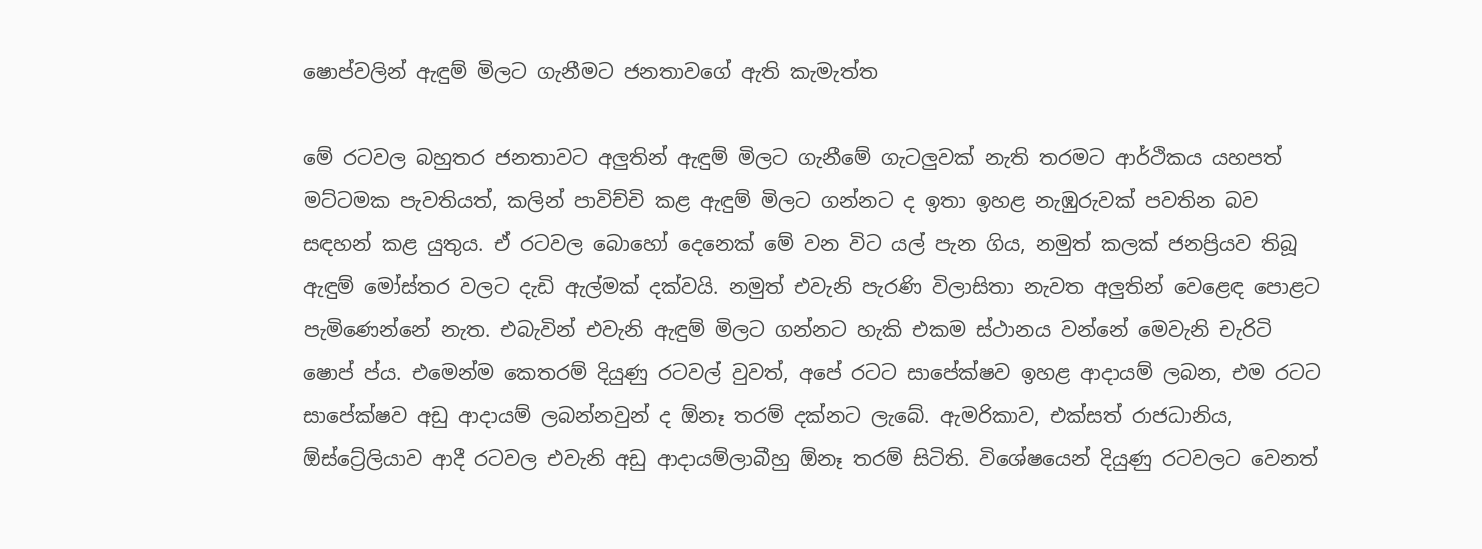ෂොප්වලින් ඇඳුම් මිලට ගැනීමට ජනතාවගේ ඇති කැමැත්ත

මේ රටවල බහුතර ජනතාවට අලුතින් ඇඳුම් මිලට ගැනීමේ ගැටලුවක් නැති තරමට ආර්ථිකය යහපත් මට්ටමක පැවතියත්, කලින් පාවිච්චි කළ ඇඳුම් මිලට ගන්නට ද ඉතා ඉහළ නැඹුරුවක් පවතින බව සඳහන් කළ යුතුය. ඒ රටවල බොහෝ දෙනෙක් මේ වන විට යල් පැන ගිය, නමුත් කලක් ජනප්‍රියව තිබූ ඇඳුම් මෝස්තර වලට දැඩි ඇල්මක් දක්වයි. නමුත් එවැනි පැරණි විලාසිතා නැවත අලුතින් වෙළෙඳ පොළට පැමිණෙන්නේ නැත. එබැවින් එවැනි ඇඳුම් මිලට ගන්නට හැකි එකම ස්ථානය වන්නේ මෙවැනි චැරිටි ෂොප් ප්ය. එමෙන්ම කෙතරම් දියුණු රටවල් වුවත්, අපේ රටට සාපේක්ෂව ඉහළ ආදායම් ලබන, එම රටට සාපේක්ෂව අඩු ආදායම් ලබන්නවුන් ද ඕනෑ තරම් දක්නට ලැබේ. ඇමරිකාව, එක්සත් රාජධානිය, ඕස්ට්‍රේලියාව ආදී රටවල එවැනි අඩු ආදායම්ලාබීහු ඕනෑ තරම් සිටිති. විශේෂයෙන් දියුණු රටවලට වෙනත්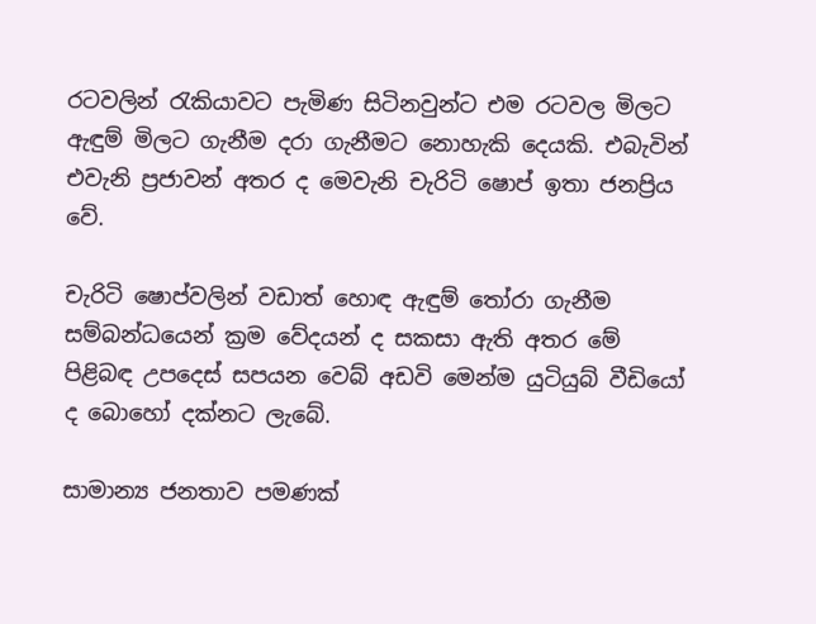රටවලින් රැකියාවට පැමිණ සිටිනවුන්ට එම රටවල මිලට ඇඳුම් මිලට ගැනීම දරා ගැනීමට නොහැකි දෙයකි. එබැවින් එවැනි ප්‍රජාවන් අතර ද මෙවැනි චැරිටි ෂොප් ඉතා ජනප්‍රිය වේ.

චැරිටි ෂොප්වලින් වඩාත් හොඳ ඇඳුම් තෝරා ගැනීම සම්බන්ධයෙන් ක්‍රම වේදයන් ද සකසා ඇති අතර මේ පිළිබඳ උපදෙස් සපයන වෙබ් අඩවි මෙන්ම යුටියුබ් වීඩියෝ ද බොහෝ දක්නට ලැබේ.

සාමාන්‍ය ජනතාව පමණක්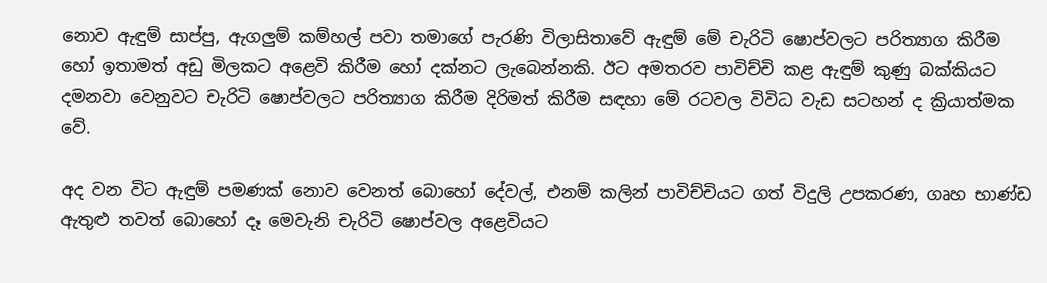නොව ඇඳුම් සාප්පු, ඇගලුම් කම්හල් පවා තමාගේ පැරණි විලාසිතාවේ ඇඳුම් මේ චැරිටි ෂොප්වලට පරිත්‍යාග කිරීම හෝ ඉතාමත් අඩු මිලකට අළෙවි කිරීම හෝ දක්නට ලැබෙන්නකි. ඊට අමතරව පාවිච්චි කළ ඇඳුම් කුණු බක්කියට දමනවා වෙනුවට චැරිටි ෂොප්වලට පරිත්‍යාග කිරීම දිරිමත් කිරීම සඳහා මේ රටවල විවිධ වැඩ සටහන් ද ක්‍රියාත්මක වේ.

අද වන විට ඇඳුම් පමණක් නොව වෙනත් බොහෝ දේවල්, එනම් කලින් පාවිච්චියට ගත් විදුලි උපකරණ, ගෘහ භාණ්ඩ ඇතුළු තවත් බොහෝ දෑ මෙවැනි චැරිටි ෂොප්වල අළෙවියට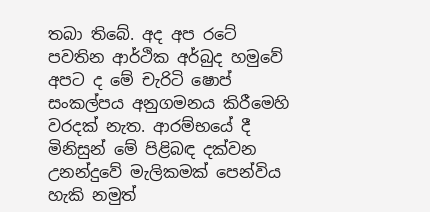තබා තිබේ. අද අප රටේ පවතින ආර්ථික අර්බුද හමුවේ අපට ද මේ චැරිටි ෂොප් සංකල්පය අනුගමනය කිරීමෙහි වරදක් නැත. ආරම්භයේ දී මිනිසුන් මේ පිළිබඳ දක්වන උනන්දුවේ මැලිකමක් පෙන්විය හැකි නමුත්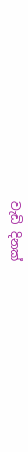වැඩි දිනක්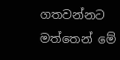ගතවන්නට මත්තෙන් මේ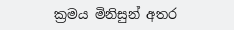ක්‍රමය මිනිසුන් අතර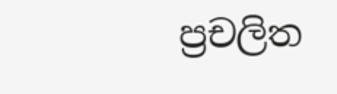ප්‍රචලිත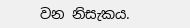වන නිසැකය.